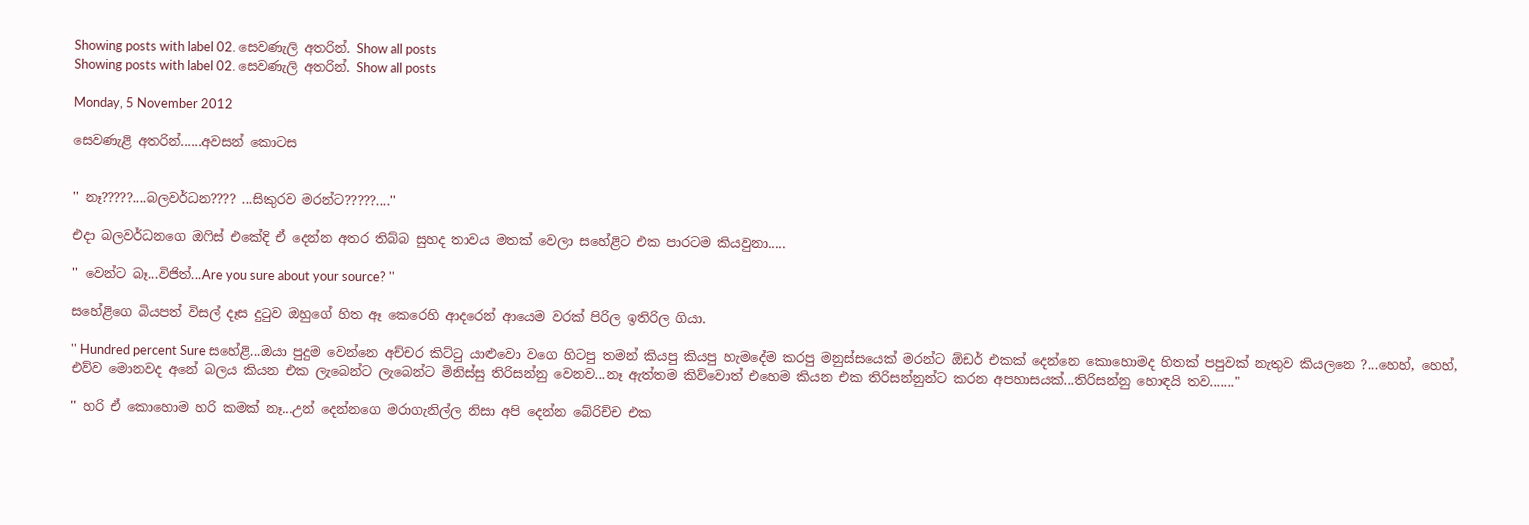Showing posts with label 02. සෙවණැලි අතරින්. Show all posts
Showing posts with label 02. සෙවණැලි අතරින්. Show all posts

Monday, 5 November 2012

සෙවණැළි අතරින්......අවසන් කොටස


'' නෑ?????....බලවර්ධන???? ...සිකුරව මරන්ට?????....''

එදා බලවර්ධනගෙ ඔෆිස් එකේදි ඒ දෙන්න අතර තිබ්බ සුහද තාවය මතක් වෙලා සහේළිට එක පාරටම කියවුනා.....

'' වෙන්ට බෑ...විජිත්...Are you sure about your source? ''

සහේළිගෙ බියපත් විසල් දෑස දුටුව ඔහුගේ හිත ඈ කෙරෙහි ආදරෙන් ආයෙම වරක් පිරිල ඉතිරිල ගියා.

'' Hundred percent Sure සහේළි...ඔයා පුදුම වෙන්නෙ අච්චර කිට්ටු යාළුවො වගෙ හිටපු තමන් කියපු කියපු හැමදේම කරපු මනුස්සයෙක් මරන්ට ඕඩර් එකක් දෙන්නෙ කොහොමද හිතක් පපුවක් නැතුව කියලනෙ ?...හෙහ්, හෙහ්, එව්ව මොනවද අනේ බලය කියන එක ලැබෙන්ට ලැබෙන්ට මිනිස්සු තිරිසන්නු වෙනව...නෑ ඇත්තම කිව්වොත් එහෙම කියන එක තිරිසන්නුන්ට කරන අපහාසයක්...තිරිසන්නු හොඳයි තව......."

'' හරි ඒ කොහොම හරි කමක් නෑ...උන් දෙන්නගෙ මරාගැනිල්ල නිසා අපි දෙන්න බේරිච්ච එක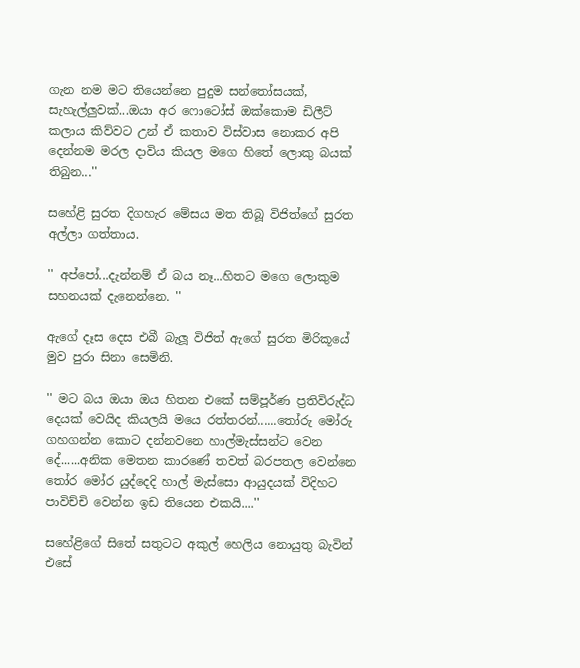ගැන නම මට තියෙන්නෙ පුදුම සන්තෝසයක්, සැහැල්ලුවක්...ඔයා අර ෆොටෝස් ඔක්කොම ඩිලීට් කලාය කිව්වට උන් ඒ කතාව විස්වාස නොකර අපි දෙන්නම මරල දාවිය කියල මගෙ හිතේ ලොකු බයක් තිබුන...''

සහේළි සුරත දිගහැර මේසය මත තිබූ විජිත්ගේ සුරත අල්ලා ගත්තාය.

'' අප්පෝ...දැන්නම් ඒ බය නෑ...හිතට මගෙ ලොකුම සහනයක් දැනෙන්නෙ. ''

ඇගේ දෑස දෙස එබී බැලූ විජිත් ඇගේ සුරත මිරිකූයේ මුව පුරා සිනා සෙමිනි.

'' මට බය ඔයා ඔය හිතන එකේ සම්පූර්ණ ප්‍රතිවිරුද්ධ දෙයක් වෙයිද කියලයි මයෙ රත්තරන්......තෝරු මෝරු ගහගන්න කොට දන්නවනෙ හාල්මැස්සන්ට වෙන දේ......අනික මෙතන කාරණේ තවත් බරපතල වෙන්නෙ තෝර මෝර යුද්දෙදි හාල් මැස්සො ආයුදයක් විදිහට පාවිච්චි වෙන්න ඉඩ තියෙන එකයි....''

සහේළිගේ සිතේ සතුටට අකුල් හෙලිය නොයුතු බැවින් එසේ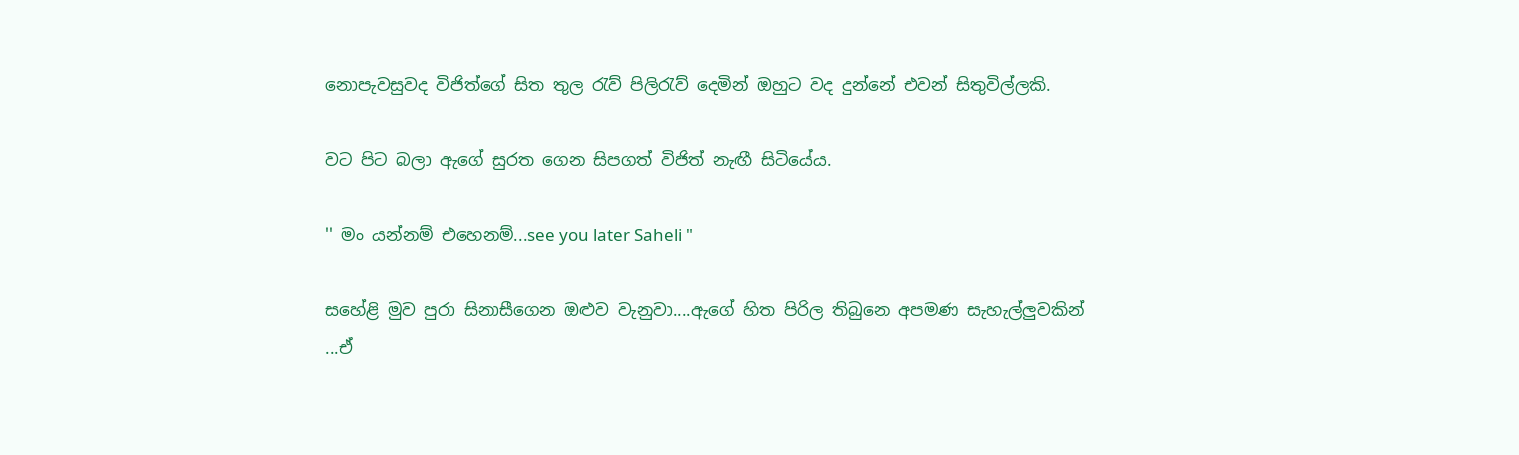නොපැවසුවද විජිත්ගේ සිත තුල රැව් පිලිරැව් දෙමින් ඔහුට වද දුන්නේ එවන් සිතුවිල්ලකි.

වට පිට බලා ඇගේ සුරත ගෙන සිපගත් විජිත් නැඟී සිටියේය.

'' මං යන්නම් එහෙනම්...see you later Saheli "

සහේළි මුව පුරා සිනාසීගෙන ඔළුව වැනුවා....ඇගේ හිත පිරිල තිබුනෙ අපමණ සැහැල්ලුවකින් ...ඒ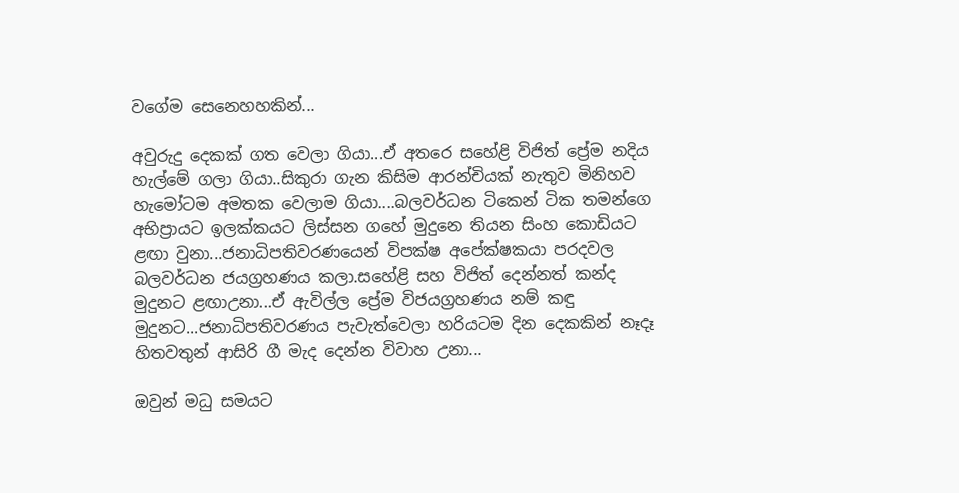වගේම සෙනෙහහකින්...

අවුරුදු දෙකක් ගත වෙලා ගියා...ඒ අතරෙ සහේළි විජිත් ප්‍රේම නදිය හැල්මේ ගලා ගියා..සිකුරා ගැන කිසිම ආරන්චියක් නැතුව මිනිහව හැමෝටම අමතක වෙලාම ගියා....බලවර්ධන ටිකෙන් ටික තමන්ගෙ අභිප්‍රායට ඉලක්කයට ලිස්සන ගහේ මුදුනෙ තියන සිංහ කොඩියට ළඟා වුනා...ජනාධිපතිවරණයෙන් විපක්ෂ අපේක්ෂකයා පරදවල බලවර්ධන ජයග්‍රහණය කලා.සහේළි සහ විජිත් දෙන්නත් කන්ද මුදුනට ළඟාඋනා...ඒ ඇවිල්ල ප්‍රේම විජයග්‍රහණය නම් කඳු මුදුනට...ජනාධිපතිවරණය පැවැත්වෙලා හරියටම දින දෙකකින් නෑදෑ හිතවතුන් ආසිරි ගී මැද දෙන්න විවාහ උනා...

ඔවුන් මධු සමයට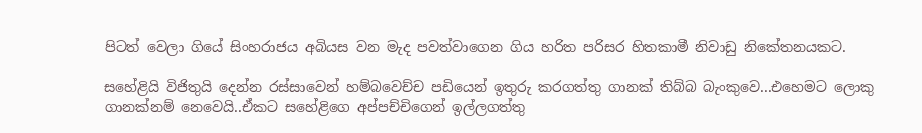පිටත් වෙලා ගියේ සිංහරාජය අබියස වන මැද පවත්වාගෙන ගිය හරිත පරිසර හිතකාමී නිවාඩු නිකේතනයකට.

සහේළියි විජිතුයි දෙන්න රස්සාවෙන් හම්බවෙච්ච පඩියෙන් ඉතුරු කරගත්තු ගානක් තිබ්බ බැංකුවෙ...එහෙමට ලොකු ගානක්නම් නෙවෙයි..ඒකට සහේළිගෙ අප්පච්චිගෙන් ඉල්ලගත්තු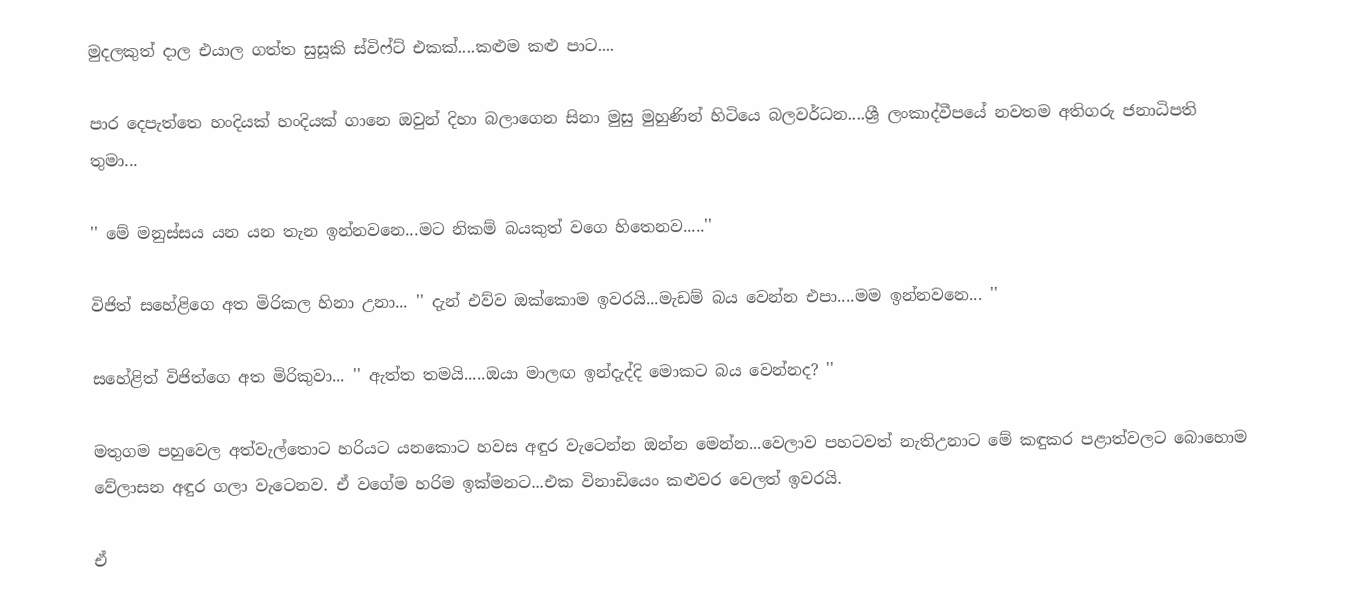මුදලකුත් දාල එයාල ගත්ත සුසූකි ස්විෆ්ට් එකක්....කළුම කළු පාට....

පාර දෙපැත්තෙ හංදියක් හංදියක් ගානෙ ඔවුන් දිහා බලාගෙන සිනා මුසු මුහුණින් හිටියෙ බලවර්ධන....ශ්‍රී ලංකාද්වීපයේ නවතම අතිගරු ජනාධිපති තුමා...

'' මේ මනුස්සය යන යන තැන ඉන්නවනෙ...මට නිකම් බයකුත් වගෙ හිතෙනව.....''

විජිත් සහේළිගෙ අත මිරිකල හිනා උනා... '' දැන් එව්ව ඔක්කොම ඉවරයි...මැඩම් බය වෙන්න එපා....මම ඉන්නවනෙ... ''

සහේළිත් විජිත්ගෙ අත මිරිකුවා... '' ඇත්ත තමයි.....ඔයා මාලඟ ඉන්දැද්දි මොකට බය වෙන්නද? ''

මතුගම පහුවෙල අත්වැල්තොට හරියට යනකොට හවස අඳුර වැටෙන්න ඔන්න මෙන්න...වෙලාව පහටවත් නැතිඋනාට මේ කඳුකර පළාත්වලට බොහොම වේලාසන අඳුර ගලා වැටෙනව. ඒ වගේම හරිම ඉක්මනට...එක විනාඩියෙං කළුවර වෙලත් ඉවරයි.

ඒ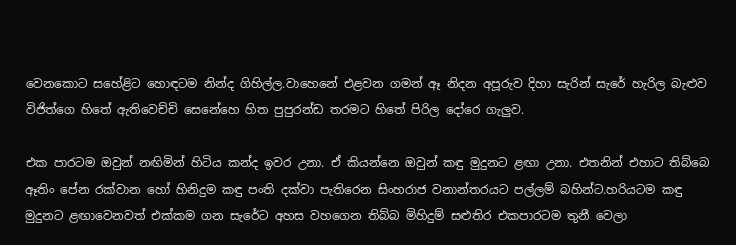වෙනකොට සහේළිට හොඳටම නින්ද ගිහිල්ල.වාහෙනේ එළවන ගමන් ඈ නිදන අපූරුව දිහා සැරින් සැරේ හැරිල බැළුව විජිත්ගෙ හිතේ ඇතිවෙච්චි සෙනේහෙ හිත පුපුරන්ඩ තරමට හිතේ පිරිල දෝරෙ ගැලුව.

එක පාරටම ඔවුන් නඟිමින් හිටිය කන්ද ඉවර උනා. ඒ කියන්නෙ ඔවුන් කඳු මුදුනට ළඟා උනා. එතනින් එහාට තිබ්බෙ ඈතිං පේන රක්වාන හෝ හිනිදුම කඳු පංති දක්වා පැතිරෙන සිංහරාජ වනාන්තරයට පල්ලම් බහින්ට.හරියටම කඳු මුදුනට ළඟාවෙනවත් එක්කම ගන සැරේට අහස වහගෙන තිබ්බ මිහිදුම් සළුතිර එකපාරටම තුනී වෙලා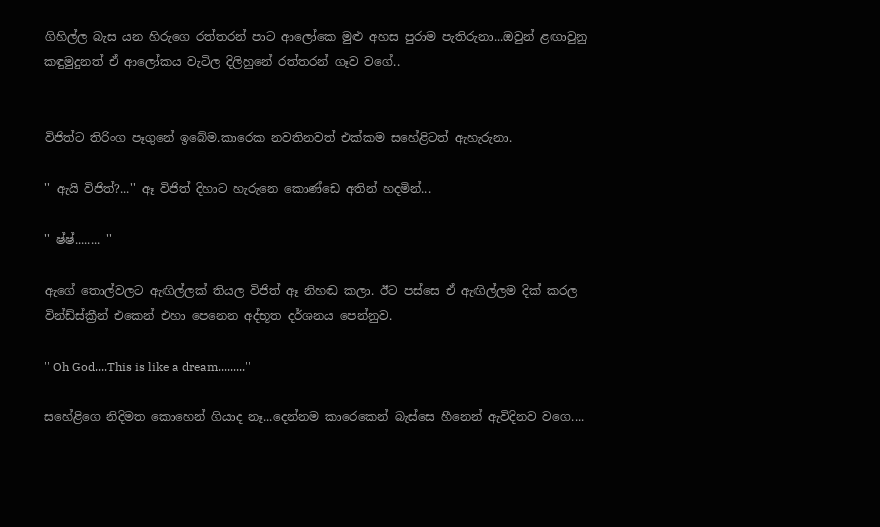ගිහිල්ල බැස යන හිරුගෙ රත්තරන් පාට ආලෝකෙ මුළු අහස පුරාම පැතිරුනා...ඔවුන් ළඟාවුනු කඳුමුදුනත් ඒ ආලෝකය වැටිල දිලිහුනේ රත්තරන් ගෑව වගේ..


විජිත්ට තිරිංග පෑගුනේ ඉබේම.කාරෙක නවතිනවත් එක්කම සහේළිටත් ඇහැරුනා.

'' ඇයි විජිත්?...'' ඈ විජිත් දිහාට හැරුනෙ කොණ්ඩෙ අතින් හදමින්...

'' ෂ්ෂ්........ ''

ඇගේ තොල්වලට ඇඟිල්ලක් තියල විජිත් ඈ නිහඬ කලා. ඊට පස්සෙ ඒ ඇඟිල්ලම දික් කරල වින්ඩ්ස්ක්‍රීන් එකෙන් එහා පෙනෙන අද්භූත දර්ශනය පෙන්නුව.

'' Oh God....This is like a dream.........''

සහේළිගෙ නිදිමත කොහෙන් ගියාද නෑ...දෙන්නම කාරෙකෙන් බැස්සෙ හීනෙන් ඇවිදිනව වගෙ....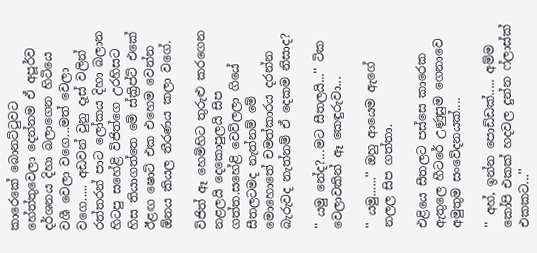කාරෙකේ බොනට්ටුවට හේත්තුවෙලා දෙන්නම ඒ අපූර්ව දර්ශනය දිහා බලාගෙන හිටියෙ වශී වෙලා වගෙ...මත් වෙලා වගෙ..... අඩවන් වුනු දෑස් වලින් රත්තරන් පාට ලෝකය දිහා බලාන හිටපු සහේළි විජිත්ගෙ උරහිසට හිස තියාගත්තෙ මේ ස්ක්‍රිප්ට් එකේ ඊළඟ ෂොට් එක එහෙම වෙන්න ඕනය කියල තීරණය කලා වගේ.

විජිත් ඈ හෙමිහිට තුරුළු කරගෙන නළලයි දෙකොපුලයි සිප ගත්ත.සහේළි වෙව්ලලා ගියේ සීතලටමද නැත්නම් මේ මොහොතේ චමත්කාරය දරන්න බැරුවද නැත්නම් ඒ දෙකම නිසාද?

'' යමු නේද?...මට සීතලයි...'' ටික වෙලාවකින් ඈ කෙඳුරුවා...

'' යමු......'' ඔහු ආයෙම ඇගේ නලල සිප ගත්තා.

එළියෙ සීතලට පස්සෙ කාරෙක ඇතුලෙ හීටරේ උණුසුම ගෙනාවෙ අමුතුම සංවේදනයක්....

'' අහ්, ඉන්න පොඩ්ඩක්..... අම්ම කෝපි එකක් හදවල දුන්න ෆ්ලාස්ක් එකකට...''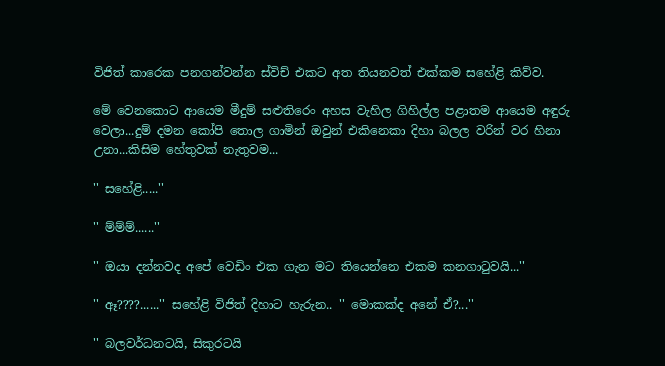විජිත් කාරෙක පනගන්වන්න ස්විච් එකට අත තියනවත් එක්කම සහේළි කිව්ව.

මේ වෙනකොට ආයෙම මීදුම් සළුතිරෙං අහස වැහිල ගිහිල්ල පළාතම ආයෙම අඳුරු වෙලා...දුම් දමන කෝපි තොල ගාමින් ඔවුන් එකිනෙකා දිහා බලල වරින් වර හිනා උනා...කිසිම හේතුවක් නැතුවම...

'' සහේළි.....''

'' ම්ම්ම්......''

'' ඔයා දන්නවද අපේ වෙඩිං එක ගැන මට තියෙන්නෙ එකම කනගාටුවයි...''

'' ඈ????......'' සහේළි විජිත් දිහාට හැරුන.. '' මොකක්ද අනේ ඒ?...''

'' බලවර්ධනටයි, සිකුරටයි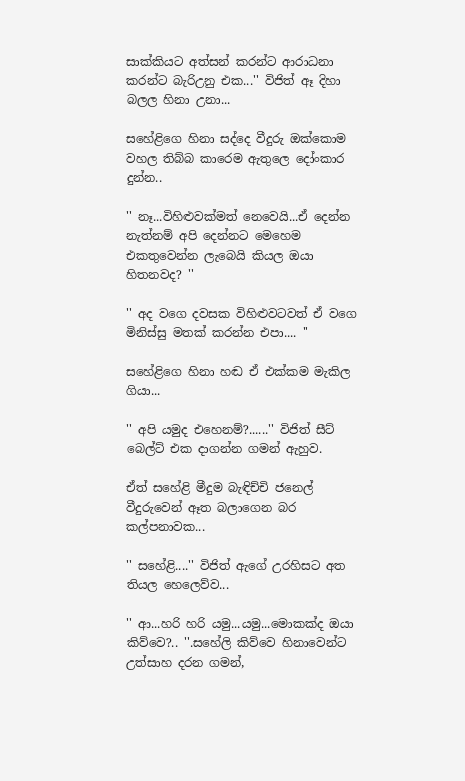සාක්කියට අත්සන් කරන්ට ආරාධනා කරන්ට බැරිඋනු එක...'' විජිත් ඈ දිහා බලල හිනා උනා...

සහේළිගෙ හිනා සද්දෙ වීදුරු ඔක්කොම වහල තිබ්බ කාරෙම ඇතුලෙ දෝංකාර දුන්න..

'' නෑ...විහිළුවක්මත් නෙවෙයි...ඒ දෙන්න නැත්නම් අපි දෙන්නට මෙහෙම එකතුවෙන්න ලැබෙයි කියල ඔයා හිතනවද? ''

'' අද වගෙ දවසක විහිළුවටවත් ඒ වගෙ මිනිස්සු මතක් කරන්න එපා.... ''

සහේළිගෙ හිනා හඬ ඒ එක්කම මැකිල ගියා...

'' අපි යමුද එහෙනම්?......'' විජිත් සීට් බෙල්ට් එක දාගන්න ගමන් ඇහුව.

ඒත් සහේළි මීදුම බැඳිච්චි ජනෙල් වීදුරුවෙන් ඈත බලාගෙන බර කල්පනාවක...

'' සහේළි....'' විජිත් ඇගේ උරහිසට අත තියල හෙලෙව්ව...

'' ආ...හරි හරි යමු...යමු...මොකක්ද ඔයා කිව්වෙ?.. ''.සහේලි කිව්වෙ හිනාවෙන්ට උත්සාහ දරන ගමන්,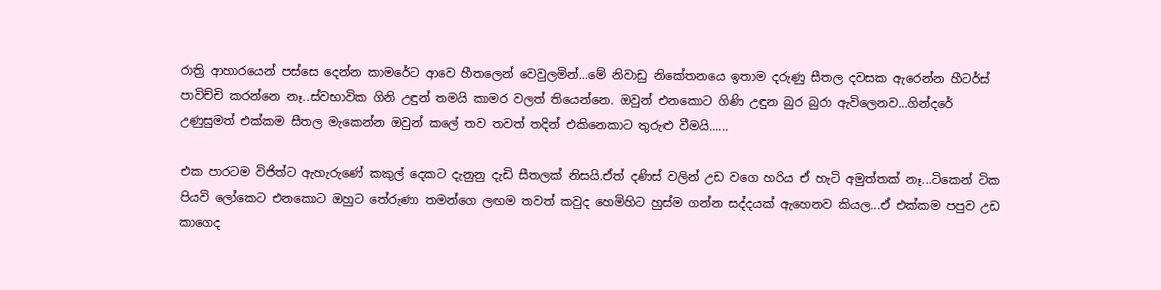රාත්‍රි ආහාරයෙන් පස්සෙ දෙන්න කාමරේට ආවෙ හීතලෙන් වෙවුලමින්...මේ නිවාඩු නිකේතනයෙ ඉතාම දරුණු සීතල දවසක ඇරෙන්න හීටර්ස් පාවිච්චි කරන්නෙ නෑ..ස්වභාවික ගිනි උඳුන් තමයි කාමර වලත් තියෙන්නෙ. ඔවුන් එනකොට ගිණි උඳුන බුර බුරා ඇවිලෙනව...ගින්දරේ උණුසුමත් එක්කම සීතල මැකෙන්න ඔවුන් කලේ තව තවත් තදින් එකිනෙකාට තුරුළු වීමයි......

එක පාරටම විජිත්ට ඇහැරුණේ කකුල් දෙකට දැනුනු දැඩි සීතලක් නිසයි.ඒත් දණිස් වලින් උඩ වගෙ හරිය ඒ හැටි අමුත්තක් නෑ...ටිකෙන් ටික පියවි ලෝකෙට එනකොට ඔහුට තේරුණා තමන්ගෙ ලඟම තවත් කවුද හෙමිහිට හුස්ම ගන්න සද්දයක් ඇහෙනව කියල...ඒ එක්කම පපුව උඩ කාගෙද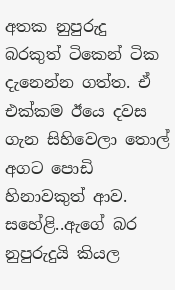අතක නුපුරුදු බරකුත් ටිකෙන් ටික දැනෙන්න ගත්ත. ඒ එක්කම ඊයෙ දවස ගැන සිහිවෙලා තොල් අගට පොඩි හිනාවකුත් ආව. සහේළි..ඇගේ බර නුපුරුදුයි කියල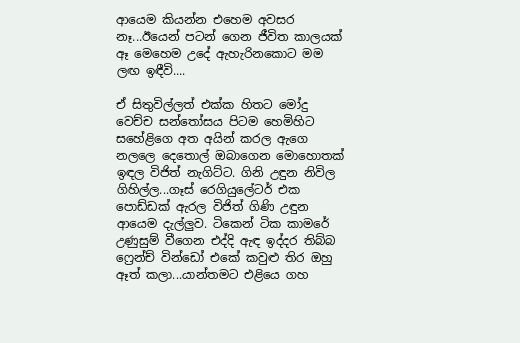ආයෙම කියන්න එහෙම අවසර නෑ...ඊයෙන් පටන් ගෙන ජීවිත කාලයක් ඈ මෙහෙම උදේ ඇහැරිනකොට මම ලඟ ඉඳීවි....

ඒ සිතුවිල්ලත් එක්ක හිතට මෝදු වෙච්ච සන්තෝසය පිටම හෙමිහිට සහේළිගෙ අත අයින් කරල ඇගෙ නලලෙ දෙතොල් ඔබාගෙන මොහොතක් ඉඳල විජිත් නැගිට්ට. ගිනි උඳුන නිවිල ගිහිල්ල...ගෑස් රෙගියුලේටර් එක පොඩ්ඩක් ඇරල විජිත් ගිණි උඳුන ආයෙම දැල්ලුව. ටිකෙන් ටික කාමරේ උණුසුම් වීගෙන එද්දි ඇඳ ඉද්දර තිබ්බ ෆ්‍රෙන්ච් වින්ඩෝ එකේ කවුළු තිර ඔහු ඈත් කලා...යාන්තමට එළියෙ ගහ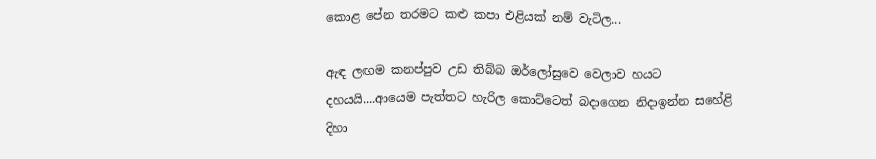කොළ පේන තරමට කළු කපා එළියක් නම් වැටිල...

ඇඳ ලඟම කනප්පුව උඩ තිබ්බ ඔර්ලෝසුවෙ වෙලාව හයට දහයයි....ආයෙම පැත්තට හැරිල කොට්ටෙත් බදාගෙන නිදාඉන්න සහේළි දිහා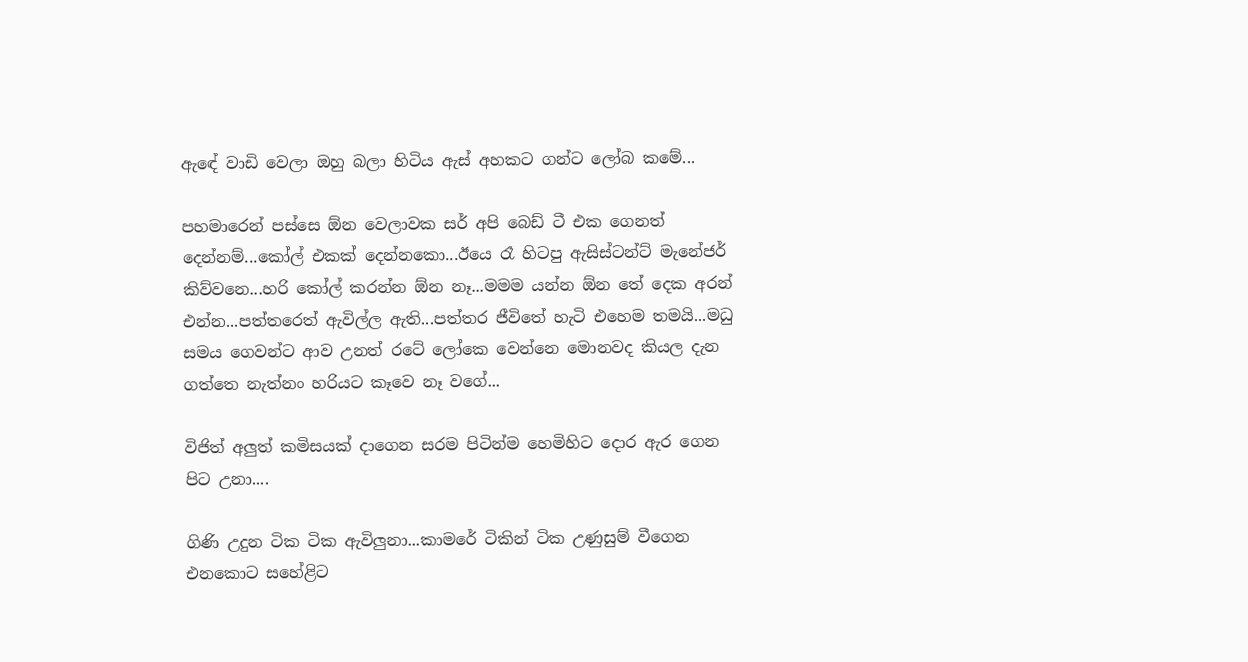ඇඳේ වාඩි වෙලා ඔහු බලා හිටිය ඇස් අහකට ගන්ට ලෝබ කමේ...

පහමාරෙන් පස්සෙ ඕන වෙලාවක සර් අපි බෙඩ් ටී එක ගෙනත් දෙන්නම්...කෝල් එකක් දෙන්නකො...ඊයෙ රෑ හිටපු ඇසිස්ටන්ට් මැනේජර් කිව්වනෙ...හරි කෝල් කරන්න ඕන නෑ...මමම යන්න ඕන තේ දෙක අරන් එන්න...පත්තරෙත් ඇවිල්ල ඇති...පත්තර ජීවිතේ හැටි එහෙම තමයි...මධු සමය ගෙවන්ට ආව උනත් රටේ ලෝකෙ වෙන්නෙ මොනවද කියල දැන ගත්තෙ නැත්නං හරියට කෑවෙ නෑ වගේ...

විජිත් අලුත් කමිසයක් දාගෙන සරම පිටින්ම හෙමිහිට දොර ඇර ගෙන පිට උනා....

ගිණි උදුන ටික ටික ඇවිලුනා...කාමරේ ටිකින් ටික උණුසුම් වීගෙන එනකොට සහේළිට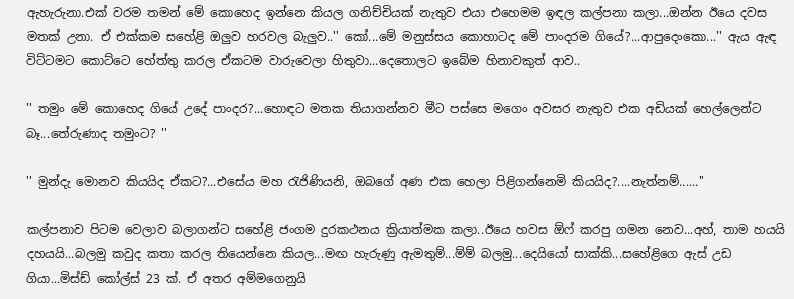ඇහැරුනා.එක් වරම තමන් මේ කොහෙද ඉන්නෙ කියල ගනිච්චියක් නැතුව එයා එහෙමම ඉඳල කල්පනා කලා...ඔන්න ඊයෙ දවස මතක් උනා. ඒ එක්කම සහේළි ඔලුව හරවල බැලුව..'' කෝ...මේ මනුස්සය කොහාටද මේ පාංදරම ගියේ?...ආපුදෙංකො...'' ඇය ඇඳ විට්ටමට කොට්ටෙ හේත්තු කරල ඒකටම වාරුවෙලා හිතුවා...දෙතොලට ඉබේම හිනාවකුත් ආව..

'' තමුං මේ කොහෙද ගියේ උදේ පාංදර?...හොඳට මතක තියාගන්නව මීට පස්සෙ මගෙං අවසර නැතුව එක අඩියක් හෙල්ලෙන්ට බෑ...තේරුණාද තමුංට? ''

'' මුන්දැ මොනව කියයිද ඒකට?...එසේය මහ රැජිණියනි, ඔබගේ අණ එක හෙලා පිළිගන්නෙමි කියයිද?....නැත්නම්......''

කල්පනාව පිටම වෙලාව බලාගන්ට සහේළි ජංගම දුරකථනය ක්‍රියාත්මක කලා..ඊයෙ හවස ඕෆ් කරපු ගමන නෙව...අහ්, තාම හයයි දහයයි...බලමු කවුද කතා කරල තියෙන්නෙ කියල...මඟ හැරුණු ඇමතුම්...ම්ම් බලමු...දෙයියෝ සාක්කි...සහේළිගෙ ඇස් උඩ ගියා...මිස්ඩ් කෝල්ස් 23 ක්. ඒ අතර අම්මගෙනුයි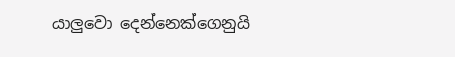යාලුවො දෙන්නෙක්ගෙනුයි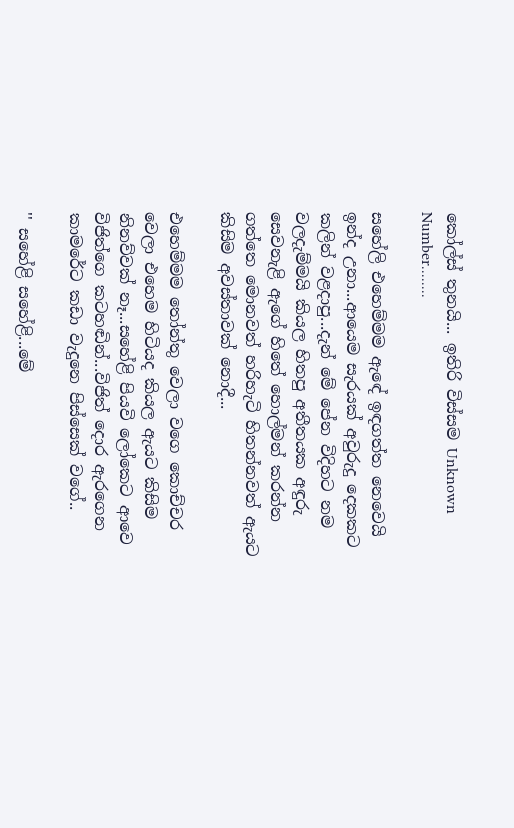කෝල්ස් තුනයි... ඉතිරි විස්සම Unknown Number........

සහේලි එහෙම්මම ඇඳේ ඉඳගත්ත නෙවෙයි ඉන්ද උනා...ආයෙම සැරයක් අවුරුදු දෙකකට කලින් වළදාපු...දැන් මේ පේන විදිහට නම වලදැම්මයි කියල හිතපු අතීතයක අඳුරු සෙවනැළි ඇගේ හිතේ හොල්මන් කරන්න ගත්තෙ මොනවත් හරිහැටි හිතන්නවත් ඇයට කිසිම අවස්තාවක් නොදී...

එහෙම්මම තෝන්තු වෙලා වගෙ කොච්චර වෙලා එහෙම හිටියද කියල ඇයට කිසිම නිනව්වක් නෑ...සහේළි පියවි ලෝකෙට ආවෙ විජිත්ගෙ කටහඬින්...විජිත් දොර ඇරගෙන කාමරේට කඩා වැදුනෙ පිස්සෙක් වගේ..

'' සහේළි සහේළි...මේ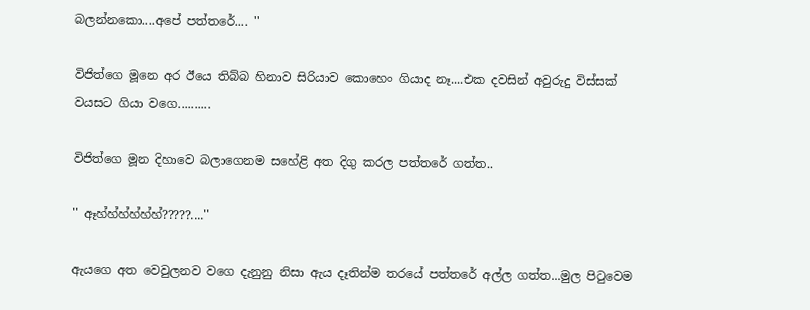බලන්නකො....අපේ පත්තරේ.... ''

විජිත්ගෙ මූනෙ අර ඊයෙ තිබ්බ හිනාව සිරියාව කොහෙං ගියාද නෑ....එක දවසින් අවුරුදු විස්සක් වයසට ගියා වගෙ..........

විජිත්ගෙ මූන දිහාවෙ බලාගෙනම සහේළි අත දිගු කරල පත්තරේ ගත්ත..

'' ඈහ්හ්හ්හ්හ්හ්?????....''

ඇයගෙ අත වෙවුලනව වගෙ දැනුනු නිසා ඇය දෑතින්ම තරයේ පත්තරේ අල්ල ගත්ත...මුල පිටුවෙම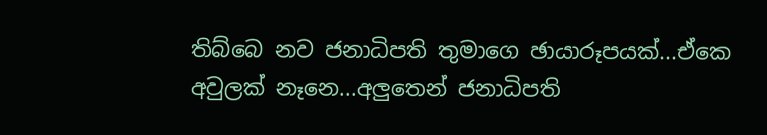තිබ්බෙ නව ජනාධිපති තුමාගෙ ඡායාරූපයක්...ඒකෙ අවුලක් නෑනෙ...අලුතෙන් ජනාධිපති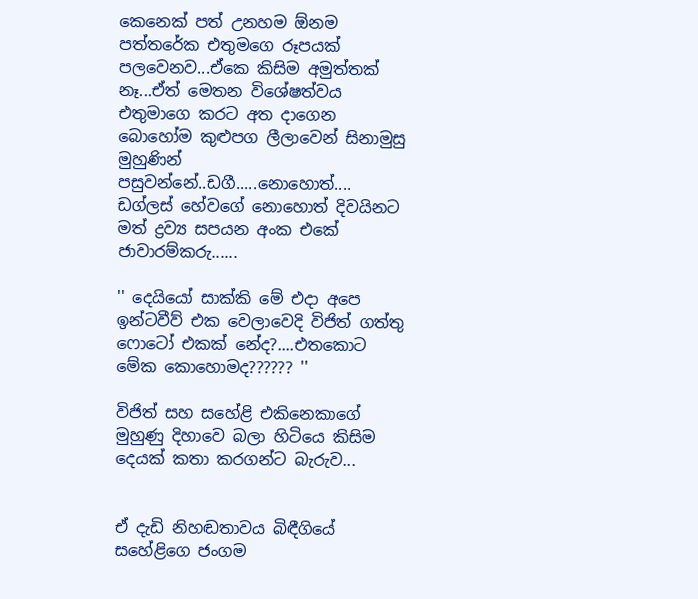කෙනෙක් පත් උනහම ඕනම පත්තරේක එතුමගෙ රූපයක් පලවෙනව...ඒකෙ කිසිම අමුත්තක් නෑ...ඒත් මෙතන විශේෂත්වය එතුමාගෙ කරට අත දාගෙන බොහෝම කුළුපග ලීලාවෙන් සිනාමුසු මුහුණින් පසුවන්නේ..ඩගී.....නොහොත්.... ඩග්ලස් හේවගේ නොහොත් දිවයිනට මත් ද්‍රව්‍ය සපයන අංක එකේ ජාවාරම්කරු......

'' දෙයියෝ සාක්කි මේ එදා අපෙ ඉන්ටවීව් එක වෙලාවෙදි විජිත් ගත්තු ෆොටෝ එකක් නේද?....එතකොට මේක කොහොමද?????? ''

විජිත් සහ සහේළි එකිනෙකාගේ මුහුණු දිහාවෙ බලා හිටියෙ කිසිම දෙයක් කතා කරගන්ට බැරුව...


ඒ දැඩි නිහඬතාවය බිඳීගියේ සහේළිගෙ ජංගම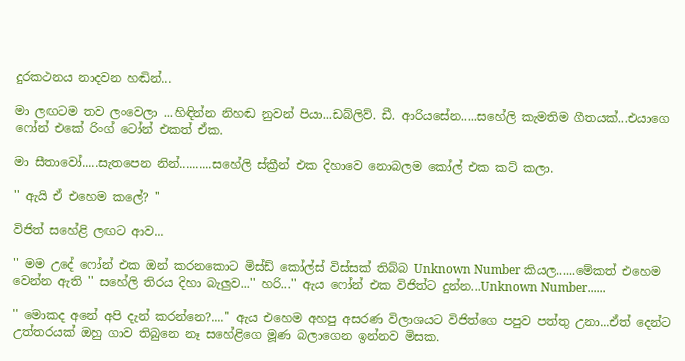දුරකථනය නාදවන හඬින්...

මා ලඟටම තව ලංවෙලා ...හිඳින්න නිහඬ නුවන් පියා...ඩබ්ලිව්. ඩී. ආරියසේන.....සහේලි කැමතිම ගීතයක්...එයාගෙ ෆෝන් එකේ රිංග් ටෝන් එකත් ඒක.

මා සීතාවෝ.....සැතපෙන නින්..........සහේලි ස්ක්‍රීන් එක දිහාවෙ නොබලම කෝල් එක කට් කලා.

'' ඇයි ඒ එහෙම කලේ? ''

විජිත් සහේළි ලඟට ආව...

'' මම උදේ ෆෝන් එක ඔන් කරනකොට මිස්ඩ් කෝල්ස් විස්සක් තිබ්බ Unknown Number කියල......මේකත් එහෙම වෙන්න ඇති '' සහේලි තිරය දිහා බැලුව...'' හරි...'' ඇය ෆෝන් එක විජිත්ට දුන්න...Unknown Number......

'' මොකද අනේ අපි දැන් කරන්නෙ?....'' ඇය එහෙම අහපු අසරණ විලාශයට විජිත්ගෙ පපුව පත්තු උනා...ඒත් දෙන්ට උත්තරයක් ඔහු ගාව තිබුනෙ නෑ සහේළිගෙ මූණ බලාගෙන ඉන්නව මිසක.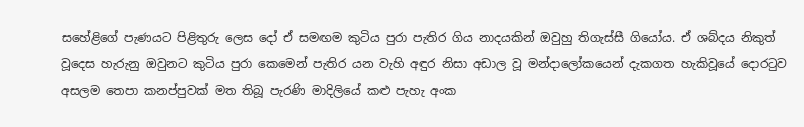සහේළිගේ පැණයට පිළිතුරු ලෙස දෝ ඒ සමඟම කුටිය පුරා පැතිර ගිය නාදයකින් ඔවුහු තිගැස්සී ගියෝය. ඒ ශබ්දය නිකුත් වූදෙස හැරුනු ඔවුනට කුටිය පුරා කෙමෙන් පැතිර යන වැහි අඳුර නිසා අඩාල වූ මන්දාලෝකයෙන් දැකගත හැකිවූයේ දොරටුව අසලම තෙපා කනප්පුවක් මත තිබූ පැරණි මාදිලියේ කළු පැහැ අංක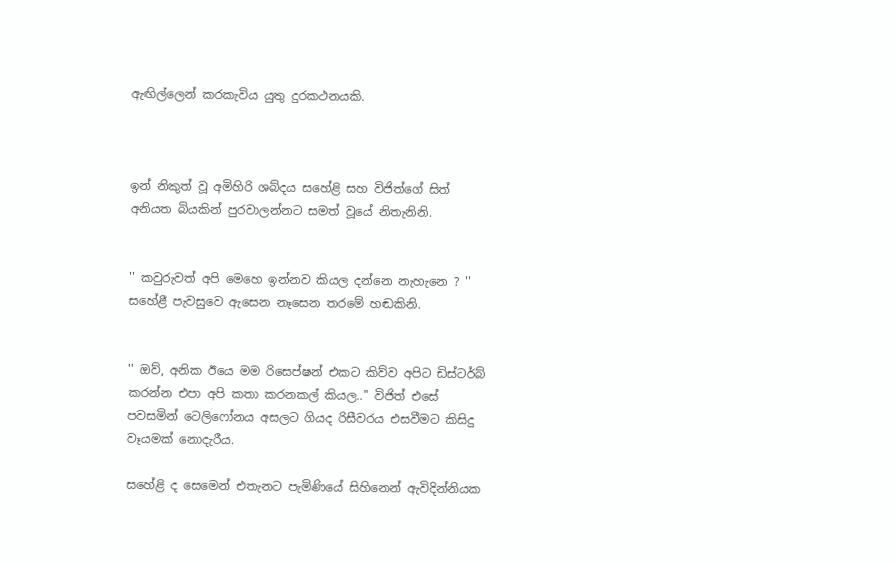ඇඟිල්ලෙන් කරකැවිය යුතු දුරකථනයකි.



ඉන් නිකුත් වූ අමිහිරි ශබ්දය සහේළි සහ විජිත්ගේ සිත් අනියත බියකින් පුරවාලන්නට සමත් වූයේ නිතැනිනි.


'' කවුරුවත් අපි මෙහෙ ඉන්නව කියල දන්නෙ නැහැනෙ ? '' සහේළී පැවසුවෙ ඇසෙන නෑසෙන තරමේ හඬකිනි.


'' ඔව්, අනික ඊයෙ මම රිසෙප්ෂන් එකට කිව්ව අපිට ඩිස්ටර්බ් කරන්න එපා අපි කතා කරනකල් කියල..'' විජිත් එසේ පවසමින් ටෙලිෆෝනය අසලට ගියද රිසීවරය එසවීමට කිසිදු වෑයමක් නොදැරීය.

සහේළි ද සෙමෙන් එතැනට පැමිණියේ සිහිනෙන් ඇවිදින්නියක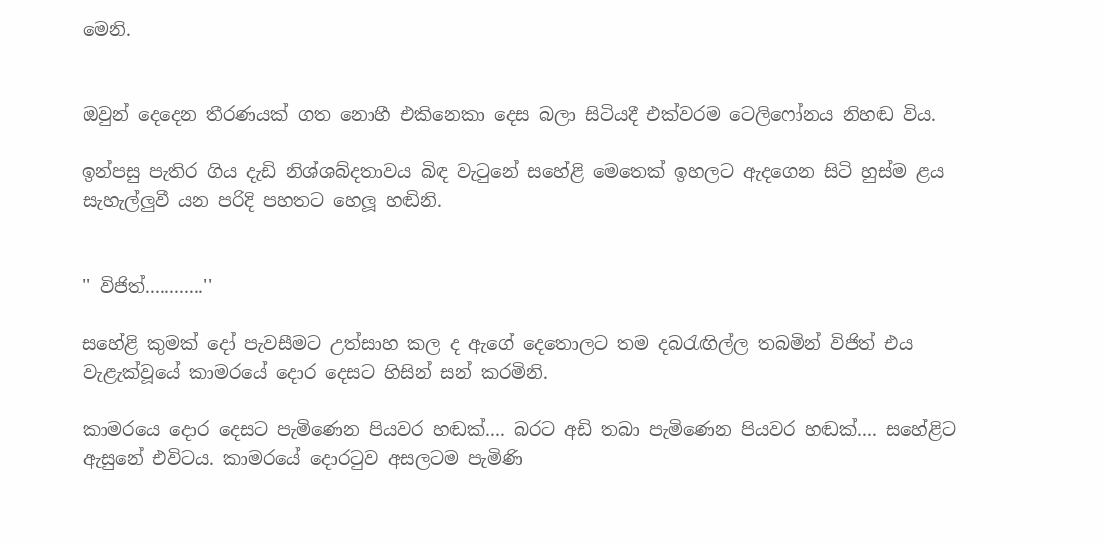මෙනි.


ඔවුන් දෙදෙන තීරණයක් ගත නොහී එකිනෙකා දෙස බලා සිටියදී එක්වරම ටෙලිෆෝනය නිහඬ විය.

ඉන්පසු පැතිර ගිය දැඩි නිශ්ශබ්දතාවය බිඳ වැටුනේ සහේළි මෙතෙක් ඉහලට ඇදගෙන සිටි හුස්ම ළය සැහැල්ලුවී යන පරිදි පහතට හෙලූ හඬිනි.


'' විජිත්............''

සහේළි කුමක් දෝ පැවසීමට උත්සාහ කල ද ඇගේ දෙතොලට තම දබරැඟිල්ල තබමින් විජිත් එය වැළැක්වූයේ කාමරයේ දොර දෙසට හිසින් සන් කරමිනි.

කාමරයෙ දොර දෙසට පැමිණෙන පියවර හඬක්.... බරට අඩි තබා පැමිණෙන පියවර හඬක්.... සහේළිට ඇසුනේ එවිටය. කාමරයේ දොරටුව අසලටම පැමිණි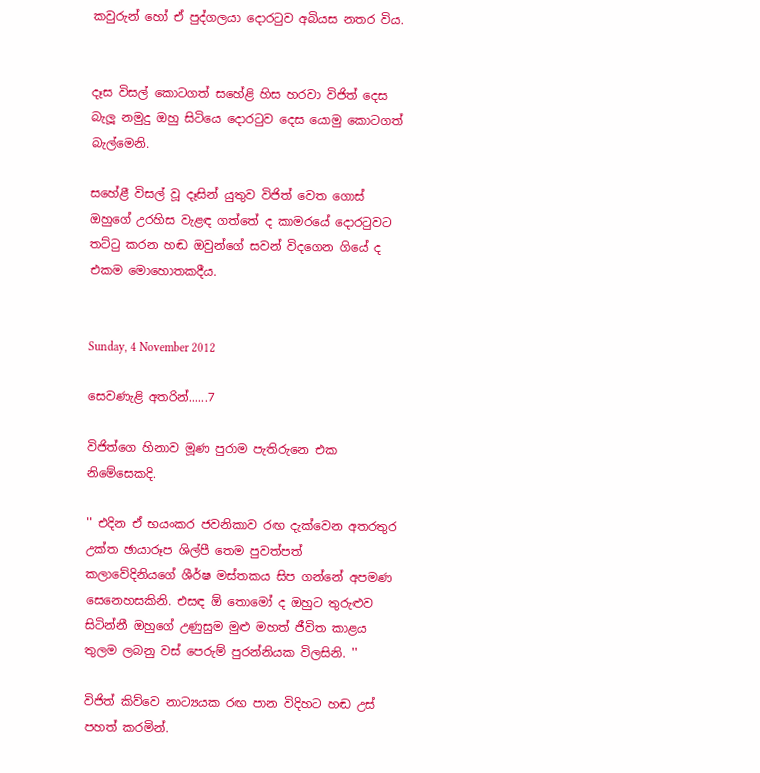කවුරුන් හෝ ඒ පුද්ගලයා දොරටුව අබියස නතර විය.


දෑස විසල් කොටගත් සහේළි හිස හරවා විජිත් දෙස බැලූ නමුදු ඔහු සිටියෙ දොරටුව දෙස යොමු කොටගත් බැල්මෙනි.

සහේළී විසල් වූ දෑසින් යුතුව විජිත් වෙත ගොස් ඔහුගේ උරහිස වැළඳ ගත්තේ ද කාමරයේ දොරටුවට තට්ටු කරන හඬ ඔවුන්ගේ සවන් විදගෙන ගියේ ද එකම මොහොතකදීය.


Sunday, 4 November 2012

සෙවණැළි අතරින්......7

විජිත්ගෙ හිනාව මූණ පුරාම පැතිරුනෙ එක නිමේසෙකදි.

'' එදින ඒ භයංකර ජවනිකාව රඟ දැක්වෙන අතරතුර උක්ත ඡායාරූප ශිල්පී තෙම පුවත්පත් කලාවේදිනියගේ ශීර්ෂ මස්තකය සිප ගන්නේ අපමණ සෙනෙහසකිනි. එසඳ ඕ තොමෝ ද ඔහුට තුරුළුව සිටින්නී ඔහුගේ උණුසුම මුළු මහත් ජීවිත කාළය තුලම ලබනු වස් පෙරුම් පුරන්නියක විලසිනි. ''

විජිත් කිව්වෙ නාට්‍යයක රඟ පාන විදිහට හඬ උස් පහත් කරමින්.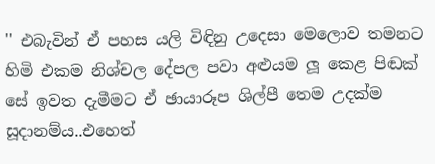'' එබැවින් ඒ පහස යලි විඳිනු උදෙසා මෙලොව තමනට හිමි එකම නිශ්චල දේපල පවා අළුයම ලූ කෙළ පිඬක් සේ ඉවත දැමීමට ඒ ඡායාරූප ශිල්පී තෙම උදක්ම සූදානම්ය..එහෙත්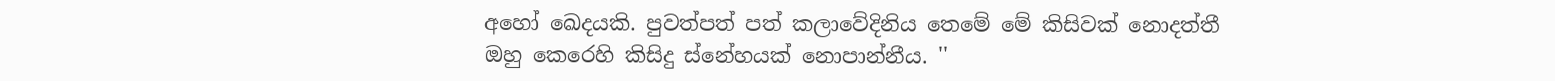අහෝ ඛෙදයකි. පුවත්පත් පත් කලාවේදිනිය තෙමේ මේ කිසිවක් නොදත්තී ඔහු කෙරෙහි කිසිදු ස්නේහයක් නොපාන්නීය. ''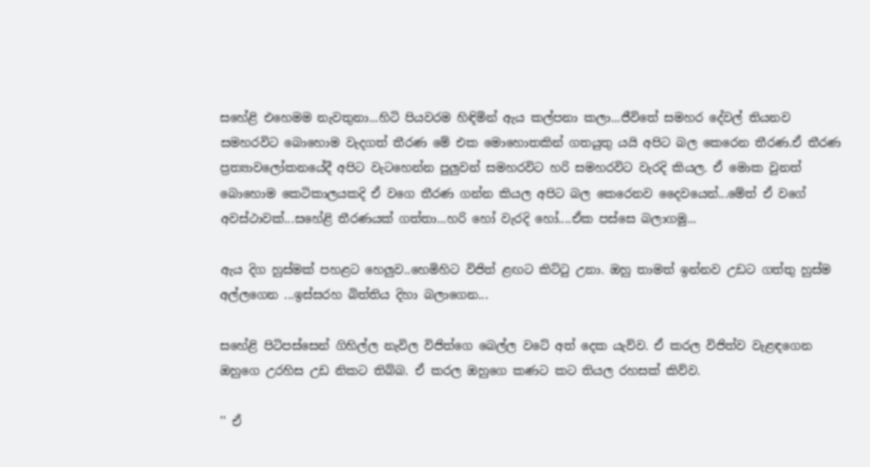සහේළි එහෙමම නැවතුනා...හිටි පියවරම හිඳිමින් ඇය කල්පනා කලා...ජීවිතේ සමහර දේවල් තියනව සමහරවිට බොහොම වැදගත් තීරණ මේ එක මොහොතකින් ගතයුතු යයි අපිට බල කෙරෙන තීරණ.ඒ තීරණ ප්‍රත්‍යාවලෝකනයේදී අපිට වැටහෙන්න පුලුවන් සමහරවිට හරි සමහරවිට වැරදි කියල. ඒ මොක වුනත් බොහොම කෙටිකාලයකදි ඒ වගෙ තීරණ ගන්න කියල අපිට බල කෙරෙනව දෛවයෙන්...මේත් ඒ වගේ අවස්ථාවක්...සහේළි තීරණයක් ගත්තා...හරි හෝ වැරදි හෝ....ඒක පස්සෙ බලාගමු...

ඇය දිග හුස්මක් පහළට හෙලුව..හෙමිහිට විජිත් ළඟට කිට්ටු උනා. ඔහු තාමත් ඉන්නව උඩට ගත්තු හුස්ම අල්ලගෙන ...ඉස්සරහ බිත්තිය දිහා බලාගෙන...

සහේළි පිටිපස්සෙන් ගිහිල්ල නැවිල විජිත්ගෙ බෙල්ල වටේ අත් දෙක යැව්ව. ඒ කරල විජිත්ව වැළඳගෙන ඔහුගෙ උරහිස උඩ නිකට තිබ්බ. ඒ කරල ඔහුගෙ කණට කට තියල රහසක් කිව්ව.

'' ඒ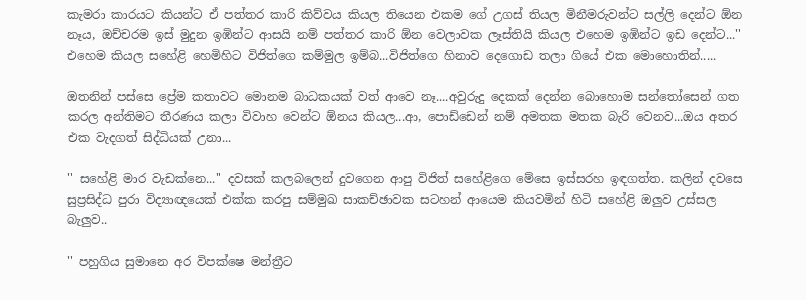කැමරා කාරයට කියන්ට ඒ පත්තර කාරි කිව්වය කියල තියෙන එකම ගේ උගස් තියල මිනීමරුවන්ට සල්ලි දෙන්ට ඕන නෑය, ඔච්චරම ඉස් මුදුන ඉඹින්ට ආසයි නම් පත්තර කාරි ඕන වෙලාවක ලෑස්තියි කියල එහෙම ඉඹින්ට ඉඩ දෙන්ට...'' එහෙම කියල සහේළි හෙමිහිට විජිත්ගෙ කම්මුල ඉම්බ...විජිත්ගෙ හිනාව දෙගොඩ තලා ගියේ එක මොහොතින්.....

ඔතනින් පස්සෙ ප්‍රේම කතාවට මොනම බාධකයක් වත් ආවෙ නෑ....අවුරුදු දෙකක් දෙන්න බොහොම සන්තෝසෙන් ගත කරල අන්තිමට තීරණය කලා විවාහ වෙන්ට ඕනය කියල...ආ, පොඩ්ඩෙන් නම් අමතක මතක බැරි වෙනව...ඔය අතර එක වැදගත් සිද්ධියක් උනා...

'' සහේළි මාර වැඩක්නෙ...'' දවසක් කලබලෙන් දුවගෙන ආපු විජිත් සහේළිගෙ මේසෙ ඉස්සරහ ඉඳගත්ත. කලින් දවසෙ සුප්‍රසිද්ධ පුරා විද්‍යාඥයෙක් එක්ක කරපු සම්මුඛ සාකච්ඡාවක සටහන් ආයෙම කියවමින් හිටි සහේළි ඔලුව උස්සල බැලුව..

'' පහුගිය සුමානෙ අර විපක්ෂෙ මන්ත්‍රීට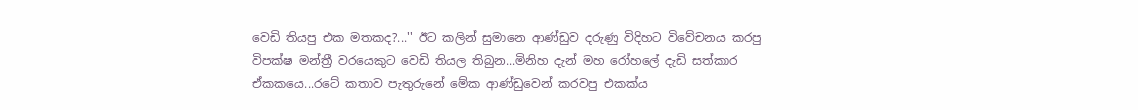වෙඩි තියපු එක මතකද?...'' ඊට කලින් සුමානෙ ආණ්ඩුව දරුණු විදිහට විවේචනය කරපු විපක්ෂ මන්ත්‍රී වරයෙකුට වෙඩි තියල තිබුන...මිනිහ දැන් මහ රෝහලේ දැඩි සත්කාර ඒකකයෙ...රටේ කතාව පැතුරුනේ මේක ආණ්ඩුවෙන් කරවපු එකක්ය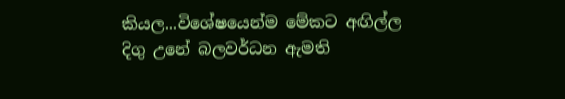කියල...විශේෂයෙන්ම මේකට අඟිල්ල දිගු උනේ බලවර්ධන ඇමති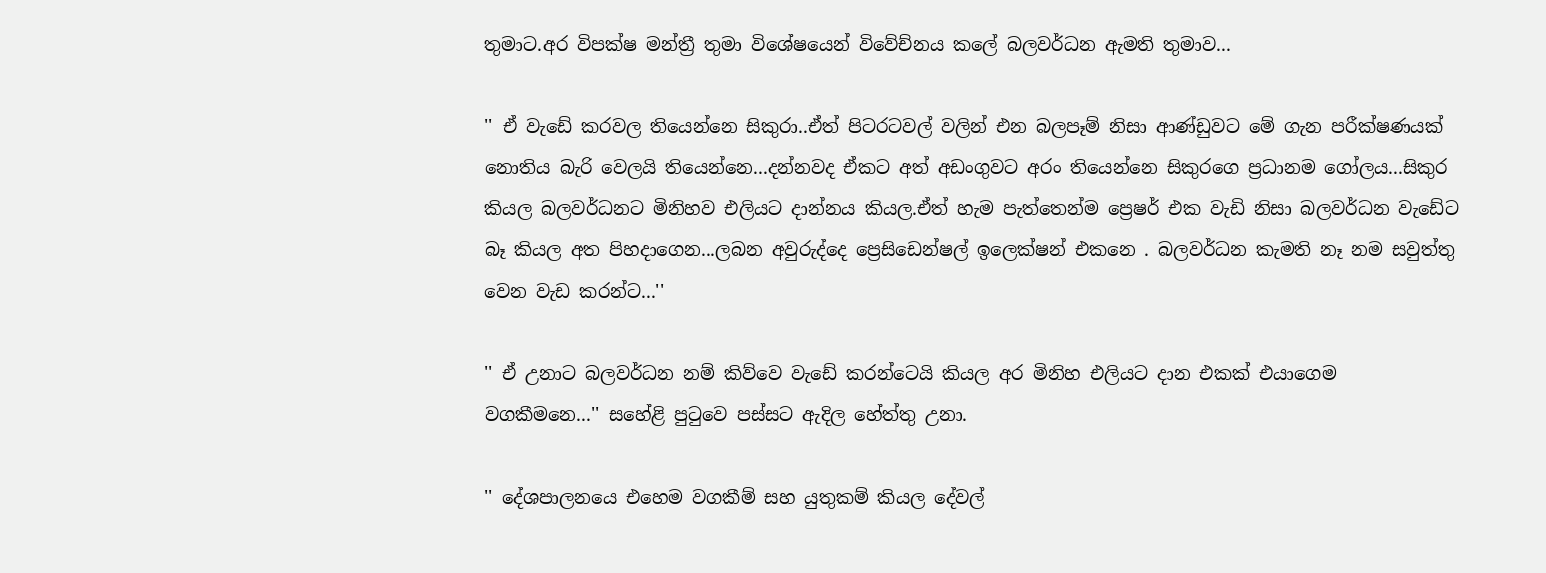තුමාට.අර විපක්ෂ මන්ත්‍රී තුමා විශේෂයෙන් විවේච්නය කලේ බලවර්ධන ඇමති තුමාව...

'' ඒ වැඩේ කරවල තියෙන්නෙ සිකුරා..ඒත් පිටරටවල් වලින් එන බලපෑම් නිසා ආණ්ඩුවට මේ ගැන පරීක්ෂණයක් නොතිය බැරි වෙලයි තියෙන්නෙ...දන්නවද ඒකට අත් අඩංගුවට අරං තියෙන්නෙ සිකුරගෙ ප්‍රධානම ගෝලය...සිකුර කියල බලවර්ධනට මිනිහව එලියට දාන්නය කියල.ඒත් හැම පැත්තෙන්ම ප්‍රෙෂර් එක වැඩි නිසා බලවර්ධන වැඩේට බෑ කියල අත පිහදාගෙන...ලබන අවුරුද්දෙ ප්‍රෙසිඩෙන්ෂල් ඉලෙක්ෂන් එකනෙ . බලවර්ධන කැමති නෑ නම සවුත්තු වෙන වැඩ කරන්ට...''

'' ඒ උනාට බලවර්ධන නම් කිව්වෙ වැඩේ කරන්ටෙයි කියල අර මිනිහ එලියට දාන එකක් එයාගෙම වගකීමනෙ...'' සහේළි පුටුවෙ පස්සට ඇදිල හේත්තු උනා.

'' දේශපාලනයෙ එහෙම වගකීම් සහ යුතුකම් කියල දේවල්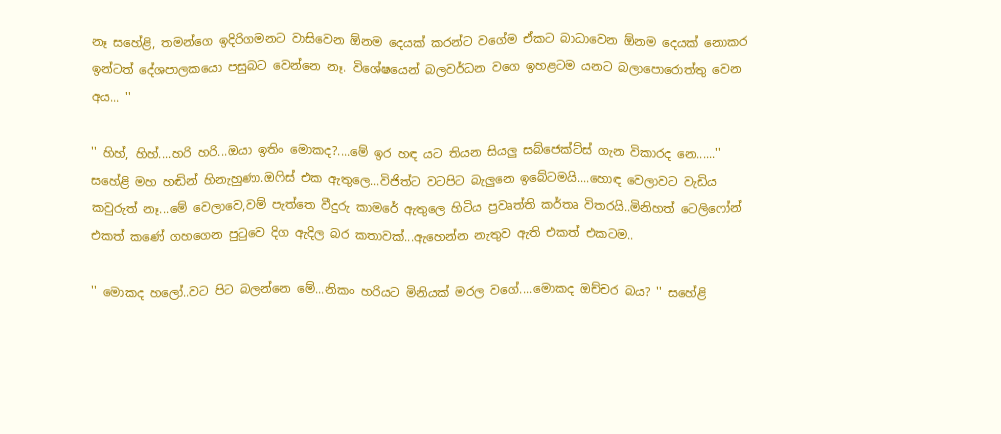නෑ සහේළි, තමන්ගෙ ඉදිරිගමනට වාසිවෙන ඕනම දෙයක් කරන්ට වගේම ඒකට බාධාවෙන ඕනම දෙයක් නොකර ඉන්ටත් දේශපාලකයො පසුබට වෙන්නෙ නෑ. විශේෂයෙන් බලවර්ධන වගෙ ඉහළටම යනට බලාපොරොත්තු වෙන අය... ''

'' හිහ්, හිහ්....හරි හරි...ඔයා ඉතිං මොකද?....මේ ඉර හඳ යට තියන සියලු සබ්ජෙක්ට්ස් ගැන විකාරද නෙ......'' සහේළි මහ හඬින් හිනැහුණා.ඔෆිස් එක ඇතුලෙ...විජිත්ට වටපිට බැලුනෙ ඉබේටමයි....හොඳ වෙලාවට වැඩිය කවුරුත් නෑ...මේ වෙලාවෙ,වම් පැත්තෙ වීදුරු කාමරේ ඇතුලෙ හිටිය ප්‍රවෘත්ති කර්තෘ විතරයි..මිනිහත් ටෙලිෆෝන් එකත් කණේ ගහගෙන පුටුවෙ දිග ඇදිල බර කතාවක්...ඇහෙන්න නැතුව ඇති එකත් එකටම..

'' මොකද හලෝ..වට පිට බලන්නෙ මේ...නිකං හරියට මිනියක් මරල වගේ....මොකද ඔච්චර බය? '' සහේළි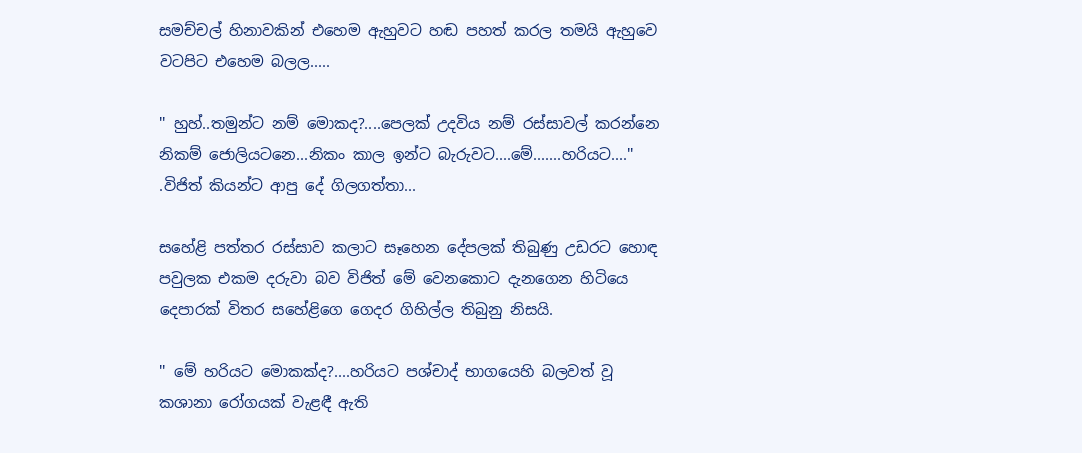සමච්චල් හිනාවකින් එහෙම ඇහුවට හඬ පහත් කරල තමයි ඇහුවෙ වටපිට එහෙම බලල.....

'' හුහ්..තමුන්ට නම් මොකද?....පෙලක් උදවිය නම් රස්සාවල් කරන්නෙ නිකම් ජොලියටනෙ...නිකං කාල ඉන්ට බැරුවට....මේ.......හරියට....'' .විජිත් කියන්ට ආපු දේ ගිලගත්තා...

සහේළි පත්තර රස්සාව කලාට සෑහෙන දේපලක් තිබුණු උඩරට හොඳ පවුලක එකම දරුවා බව විජිත් මේ වෙනකොට දැනගෙන හිටියෙ දෙපාරක් විතර සහේළිගෙ ගෙදර ගිහිල්ල තිබුනු නිසයි.

'' මේ හරියට මොකක්ද?....හරියට පශ්චාද් භාගයෙහි බලවත් වූ කශානා රෝගයක් වැළඳී ඇති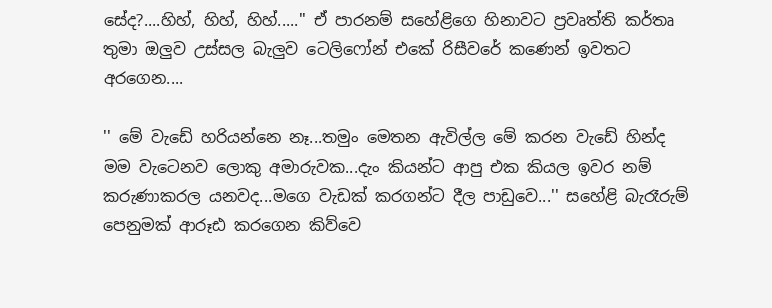සේද?....හිහ්, හිහ්, හිහ්.....'' ඒ පාරනම් සහේළිගෙ හිනාවට ප්‍රවෘත්ති කර්තෘ තුමා ඔලුව උස්සල බැලුව ටෙලිෆෝන් එකේ රිසීවරේ කණෙන් ඉවතට අරගෙන....

'' මේ වැඩේ හරියන්නෙ නෑ...තමුං මෙතන ඇවිල්ල මේ කරන වැඩේ හින්ද මම වැටෙනව ලොකු අමාරුවක...දැං කියන්ට ආපු එක කියල ඉවර නම් කරුණාකරල යනවද...මගෙ වැඩක් කරගන්ට දීල පාඩුවෙ...'' සහේළි බැරෑරුම් පෙනුමක් ආරූඪ කරගෙන කිව්වෙ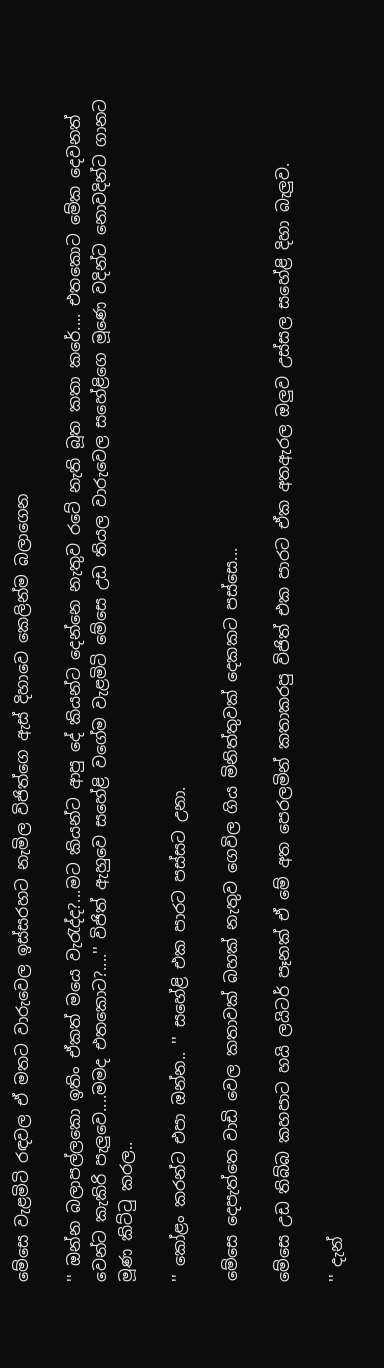මේසෙ වැළමිටි රඳවල ඒ මතට වාරුවෙල ඉස්සරහට නැමිල විජිත්ගෙ ඇස් දිහාවෙ කෙලින්ම බලාගෙන

'' ඔන්න බලාපල්ලකො ඉතිං ඒකත් මයෙ වැරැද්ද?...මට කියන්ට ආපු දේ කියන්ට දෙන්නෙ නැතුව රටේ නැති බූත කතා කරේ.... එතකොට මේක දෙවනත් වෙන්ට කැකිරි පැලුවෙ....මමද එතකොට?....'' විජිත් ඇහුවෙ සහේළි වගේම වැළමිටි මේසෙ උඩ තියල වාරුවෙල සහේළිගෙ මූණෙ වදින්ට නොවදින්ට ගානට මූණ කිට්ටු කරල..

'' කෝළං කරන්ට එපා ඔන්න.. '' සහේළි එක පාරට පස්සට උනා.

මේසෙ දෙපැත්තෙ වාඩි වෙල කතාවක් බහක් නැතුව ගෙවිල ගිය මිනිත්තුවක් දෙකකට පස්සෙ...

මේසෙ උඩ තිබ්බ කහපාට හයි ලයිටර් පෑනක් ඒ මේ අත පෙරලමින් කතාකරපු විජිත් එක පාරට ඒක අතඇරල ඔලුව උස්සල සහේළි දිහා බැලුව.

'' දැන්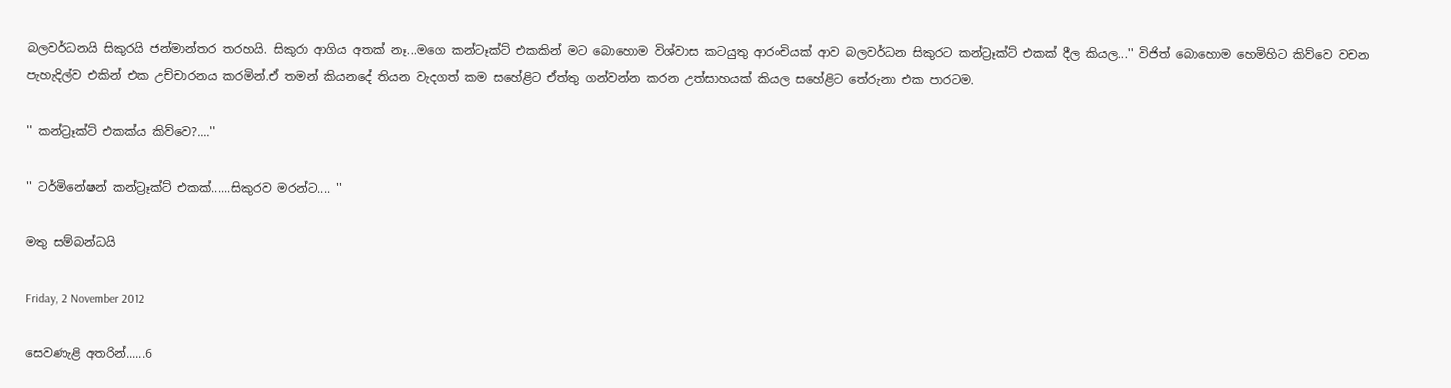බලවර්ධනයි සිකුරයි ජන්මාන්තර තරහයි. සිකුරා ආගිය අතක් නෑ...මගෙ කන්ටෑක්ට් එකකින් මට බොහොම විශ්වාස කටයුතු ආරංචියක් ආව බලවර්ධන සිකුරට කන්ට්‍රෑක්ට් එකක් දීල කියල...'' විජිත් බොහොම හෙමිහිට කිව්වෙ වචන පැහැදිල්ව එකින් එක උච්චාරනය කරමින්.ඒ තමන් කියනදේ තියන වැදගත් කම සහේළිට ඒත්තු ගන්වන්න කරන උත්සාහයක් කියල සහේළිට තේරුනා එක පාරටම.

'' කන්ට්‍රෑක්ට් එකක්ය කිව්වෙ?....''

'' ටර්මිනේෂන් කන්ට්‍රෑක්ට් එකක්......සිකුරව මරන්ට.... ''

මතු සම්බන්ධයි

Friday, 2 November 2012

සෙවණැළි අතරින්......6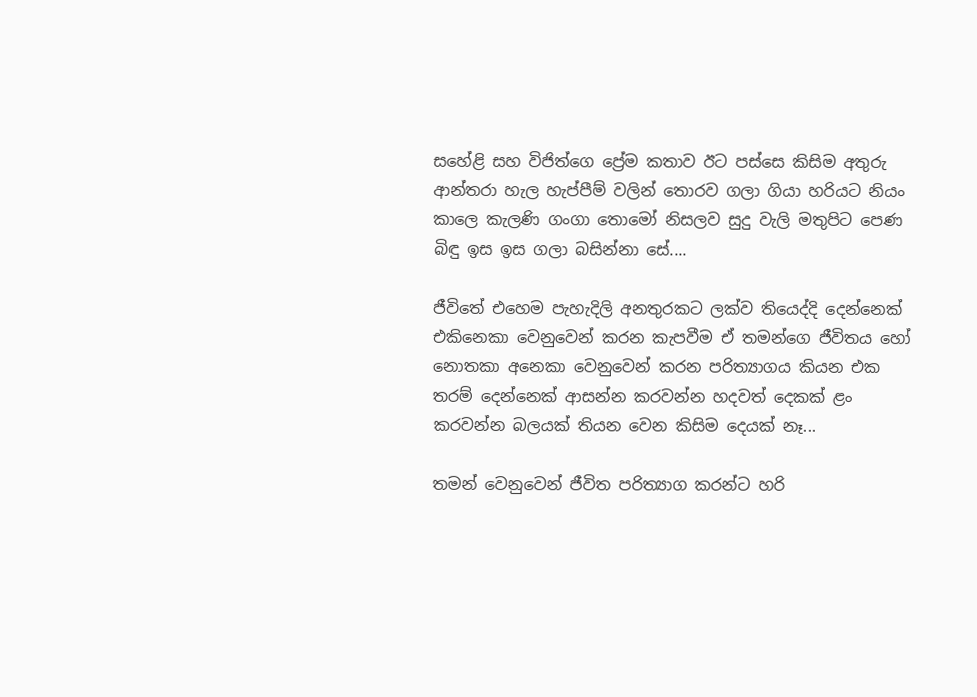සහේළි සහ විජිත්ගෙ ප්‍රේම කතාව ඊට පස්සෙ කිසිම අතුරු ආන්තරා හැල හැප්පීම් වලින් තොරව ගලා ගියා හරියට නියං කාලෙ කැලණි ගංගා තොමෝ නිසලව සුදු වැලි මතුපිට පෙණ බිඳු ඉස ඉස ගලා බසින්නා සේ....

ජීවිතේ එහෙම පැහැදිලි අනතුරකට ලක්ව තියෙද්දි දෙන්නෙක් එකිනෙකා වෙනුවෙන් කරන කැපවීම ඒ තමන්ගෙ ජීවිතය හෝ නොතකා අනෙකා වෙනුවෙන් කරන පරිත්‍යාගය කියන එක තරම් දෙන්නෙක් ආසන්න කරවන්න හදවත් දෙකක් ළං කරවන්න බලයක් තියන වෙන කිසිම දෙයක් නෑ...

තමන් වෙනුවෙන් ජීවිත පරිත්‍යාග කරන්ට හරි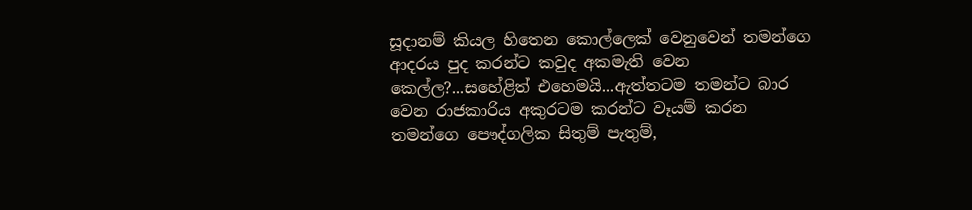සූදානම් කියල හිතෙන කොල්ලෙක් වෙනුවෙන් තමන්ගෙ ආදරය පුද කරන්ට කවුද අකමැති වෙන කෙල්ල?...සහේළිත් එහෙමයි...ඇත්තටම තමන්ට බාර වෙන රාජකාරිය අකුරටම කරන්ට වෑයම් කරන තමන්ගෙ පෞද්ගලික සිතුම් පැතුම්,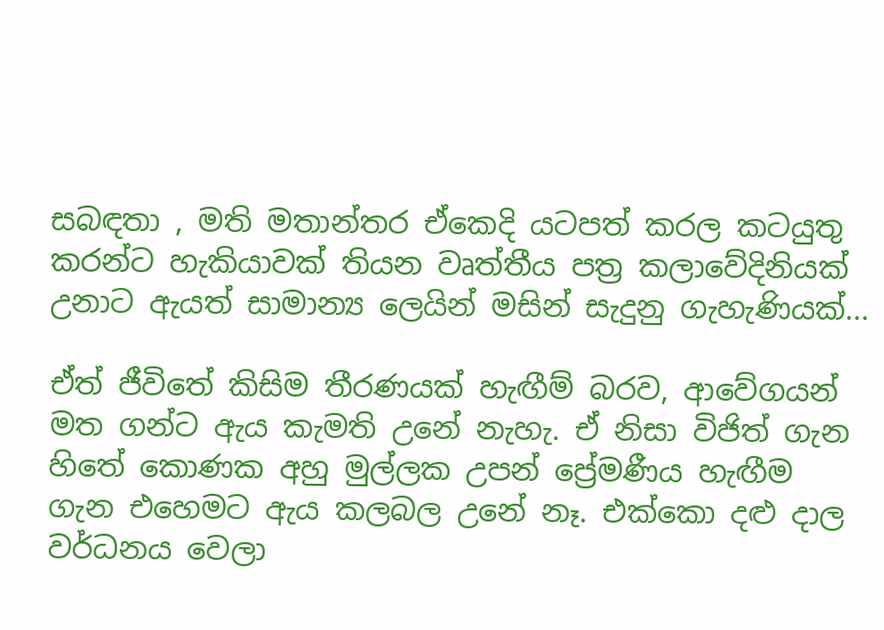සබඳතා , මති මතාන්තර ඒකෙදි යටපත් කරල කටයුතු කරන්ට හැකියාවක් තියන වෘත්තීය පත්‍ර කලාවේදිනියක් උනාට ඇයත් සාමාන්‍ය ලෙයින් මසින් සැදුනු ගැහැණියක්...

ඒත් ජීවිතේ කිසිම තීරණයක් හැඟීම් බරව, ආවේගයන් මත ගන්ට ඇය කැමති උනේ නැහැ. ඒ නිසා විජිත් ගැන හිතේ කොණක අහු මුල්ලක උපන් ප්‍රේමණීය හැඟීම ගැන එහෙමට ඇය කලබල උනේ නෑ. එක්කො දළු දාල වර්ධනය වෙලා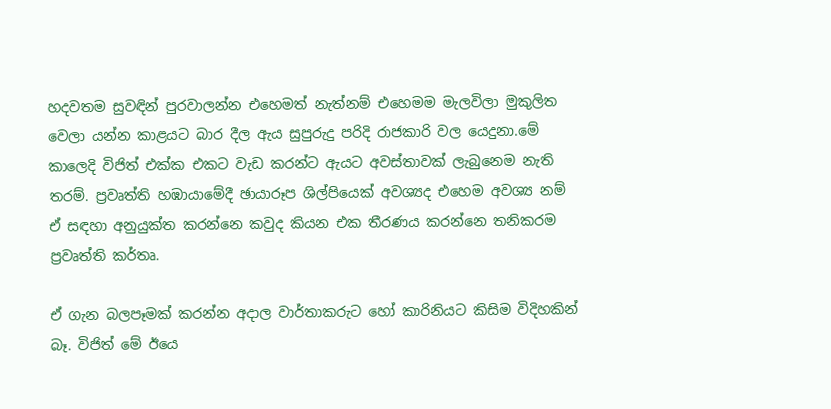හදවතම සුවඳින් පුරවාලන්න එහෙමත් නැත්නම් එහෙමම මැලවිලා මුකුලිත වෙලා යන්න කාළයට බාර දීල ඇය සුපුරුදු පරිදි රාජකාරි වල යෙදුනා.මේ කාලෙදි විජිත් එක්ක එකට වැඩ කරන්ට ඇයට අවස්තාවක් ලැබුනෙම නැති තරම්. ප්‍රවෘත්ති හඹායාමේදී ඡායාරූප ශිල්පියෙක් අවශ්‍යද එහෙම අවශ්‍ය නම් ඒ සඳහා අනුයුක්ත කරන්නෙ කවුද කියන එක තීරණය කරන්නෙ තනිකරම ප්‍රවෘත්ති කර්තෘ.

ඒ ගැන බලපෑමක් කරන්න අදාල වාර්තාකරුට හෝ කාරිනියට කිසිම විදිහකින් බෑ. විජිත් මේ ඊයෙ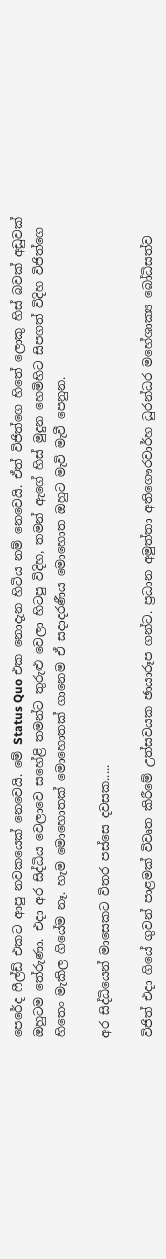පෙරේද ෆීල්ඩ් එකට ආපු නවකයෙක් නෙවෙයි. මේ Status Quo එක නොදැන හිටිය නම් නෙවෙයි. ඒත් විජිත්ගෙ හිතේ ලොකු හිස් බවක් අඩුවක් ඔහුටම තේරුණා. එදා අර සිද්ධිය වෙලාවෙ සහේළි තමන්ට තුරුළු වෙලා හිටපු විදිහ, තමන් ඇගේ හිස් මුදුන හෙමිහිට සිපගත් විදිහ විජිත්ගෙ හිතෙං මැකිල ගියේම නෑ. හැම මොහොතක් මොහොතක් ගානෙම ඒ සදාදරණීය මොහොත ඔහුට මැවි මැවී පෙනුන.

අර සිද්ධියෙන් මාසෙකට විතර පස්සෙ දවසක.....

විජිත් එදා ගියේ ගුවන් පාළමක් විවෘත කිරීමේ උත්සවයක ඡායාරූප ගන්ට. ප්‍රධාන අමුත්තා අතිගෞරවාර්හ ධුරන්ධර මහේශාක්‍ය බෝධිසත්ව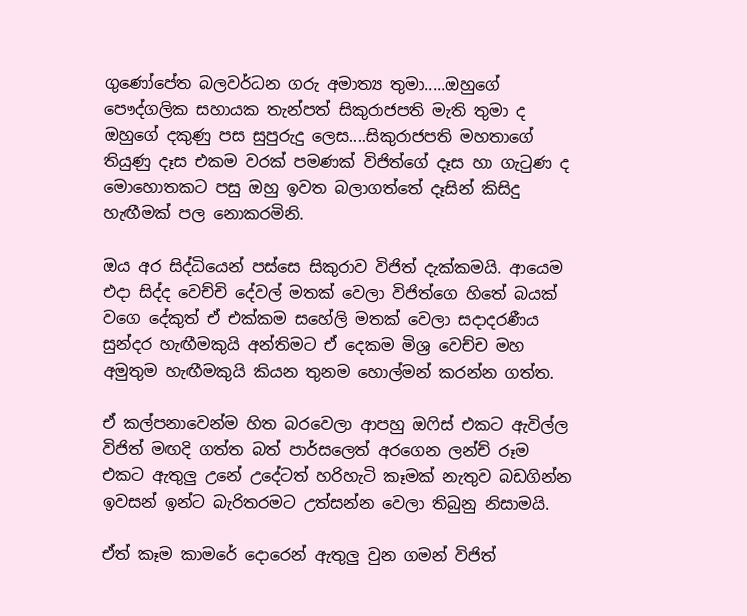ගුණෝපේත බලවර්ධන ගරු අමාත්‍ය තුමා.....ඔහුගේ පෞද්ගලික සහායක තැන්පත් සිකුරාජපති මැති තුමා ද ඔහුගේ දකුණු පස සුපුරුදු ලෙස....සිකුරාජපති මහතාගේ තියුණු දෑස එකම වරක් පමණක් විජිත්ගේ දෑස හා ගැටුණ ද මොහොතකට පසු ඔහු ඉවත බලාගත්තේ දෑසින් කිසිදු හැඟීමක් පල නොකරමිනි.

ඔය අර සිද්ධියෙන් පස්සෙ සිකුරාව විජිත් දැක්කමයි. ආයෙම එදා සිද්ද වෙච්චි දේවල් මතක් වෙලා විජිත්ගෙ හිතේ බයක් වගෙ දේකුත් ඒ එක්කම සහේලි මතක් වෙලා සදාදරණීය සුන්දර හැඟීමකුයි අන්තිමට ඒ දෙකම මිශ්‍ර වෙච්ච මහ අමුතුම හැඟීමකුයි කියන තුනම හොල්මන් කරන්න ගත්ත.

ඒ කල්පනාවෙන්ම හිත බරවෙලා ආපහු ඔෆිස් එකට ඇවිල්ල විජිත් මඟදි ගත්ත බත් පාර්සලෙත් අරගෙන ලන්ච් රූම එකට ඇතුලු උනේ උදේටත් හරිහැටි කෑමක් නැතුව බඩගින්න ඉවසන් ඉන්ට බැරිතරමට උත්සන්න වෙලා තිබුනු නිසාමයි.

ඒත් කෑම කාමරේ දොරෙන් ඇතුලු වුන ගමන් විජිත්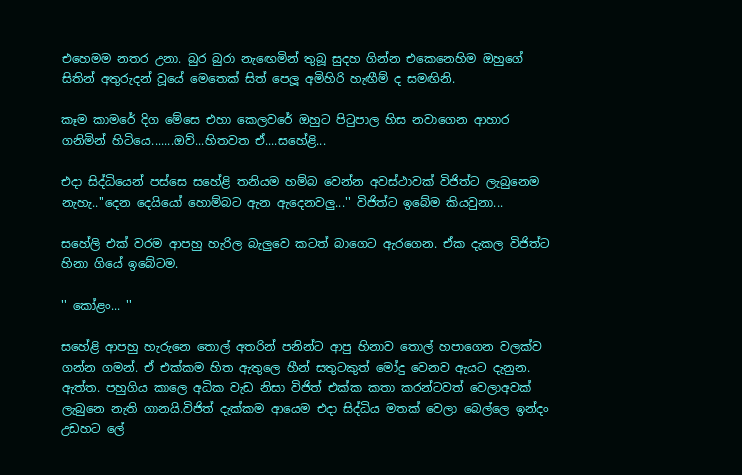එහෙමම නතර උනා. බුර බුරා නැඟෙමින් තුබූ සුදහ ගින්න එකෙනෙහිම ඔහුගේ සිතින් අතුරුදන් වූයේ මෙතෙක් සිත් පෙලූ අමිහිරි හැඟීම් ද සමඟිනි.

කෑම කාමරේ දිග මේසෙ එහා කෙලවරේ ඔහුට පිටුපාල හිස නවාගෙන ආහාර ගනිමින් හිටියෙ.......ඔව්...හිතවත ඒ....සහේළි...

එදා සිද්ධියෙන් පස්සෙ සහේළි තනියම හම්බ වෙන්න අවස්ථාවක් විජිත්ට ලැබුනෙම නැහැ..''දෙන දෙයියෝ හොම්බට ඇන ඇදෙනවලු...'' විජිත්ට ඉබේම කියවුනා...

සහේලි එක් වරම ආපහු හැරිල බැලුවෙ කටත් බාගෙට ඇරගෙන. ඒක දැකල විජිත්ට හිනා ගියේ ඉබේටම.

'' කෝළං... ''

සහේළි ආපහු හැරුනෙ තොල් අතරින් පනින්ට ආපු හිනාව තොල් හපාගෙන වලක්ව ගන්න ගමන්. ඒ එක්කම හිත ඇතුලෙ හීන් සතුටකුත් මෝදු වෙනව ඇයට දැනුන. ඇත්ත. පහුගිය කාලෙ අධික වැඩ නිසා විජිත් එක්ක කතා කරන්ටවත් වෙලාඅවක් ලැබුනෙ නැති ගානයි.විජිත් දැක්කම ආයෙම එදා සිද්ධිය මතක් වෙලා බෙල්ලෙ ඉන්දං උඩහට ලේ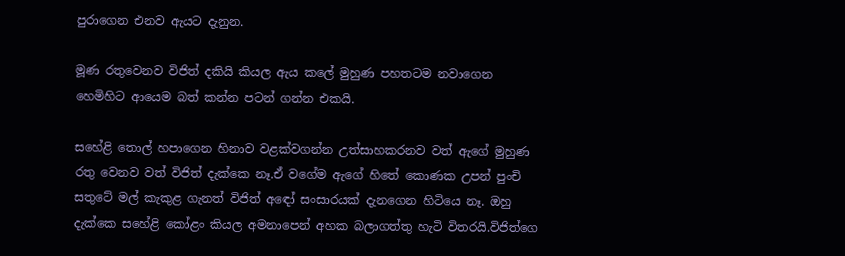පුරාගෙන එනව ඇයට දැනුන.

මූණ රතුවෙනව විජිත් දකියි කියල ඇය කලේ මුහුණ පහතටම නවාගෙන හෙමිහිට ආයෙම බත් කන්න පටන් ගන්න එකයි.

සහේළි තොල් හපාගෙන හිනාව වළක්වගන්න උත්සාහකරනව වත් ඇගේ මුහුණ රතු වෙනව වත් විජිත් දැක්කෙ නෑ.ඒ වගේම ඇගේ හිතේ කොණක උපන් පුංචි සතුටේ මල් කැකුළ ගැනත් විජිත් අඳෝ සංසාරයක් දැනගෙන හිටියෙ නෑ. ඔහු දැක්කෙ සහේළි කෝළං කියල අමනාපෙන් අහක බලාගත්තු හැටි විතරයි.විජිත්ගෙ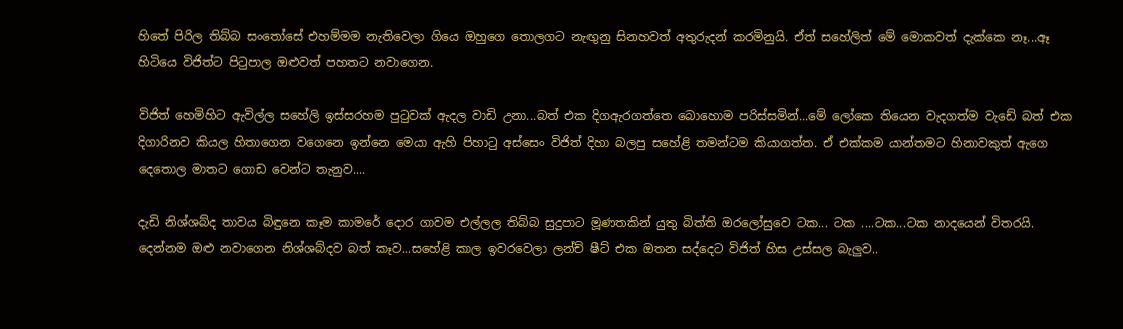හිතේ පිරිල තිබ්බ සංතෝසේ එහම්මම නැතිවෙලා ගියෙ ඔහුගෙ තොලගට නැඟුනු සිනහවත් අතුරුදන් කරමිනුයි. ඒත් සහේලිත් මේ මොකවත් දැක්කෙ නෑ...ඈ හිටියෙ විජිත්ට පිටුපාල ඔළුවත් පහතට නවාගෙන.

විජිත් හෙමිහිට ඇවිල්ල සහේලි ඉස්සරහම පුටුවක් ඇදල වාඩි උනා...බත් එක දිගඇරගත්තෙ බොහොම පරිස්සමින්...මේ ලෝකෙ තියෙන වැදගත්ම වැඩේ බත් එක දිගාරිනව කියල හිතාගෙන වගෙනෙ ඉන්නෙ මෙයා ඇහි පිහාටු අස්සෙං විජිත් දිහා බලපු සහේළි තමන්ටම කියාගත්ත. ඒ එක්කම යාන්තමට හිනාවකුත් ඇගෙ දෙතොල මාතට ගොඩ වෙන්ට තැනුව....

දැඩි නිශ්ශබ්ද තාවය බිඳුනෙ කෑම කාමරේ දොර ගාවම එල්ලල තිබ්බ සුදුපාට මූණතකින් යුතු බිත්ති ඔරලෝසුවෙ ටක... ටක ....ටක...ටක නාදයෙන් විතරයි. දෙන්නම ඔළු නවාගෙන නිශ්ශබ්දව බත් කෑව...සහේළි කාල ඉවරවෙලා ලන්ච් ෂීට් එක ඔතන සද්දෙට විජිත් හිස උස්සල බැලුව..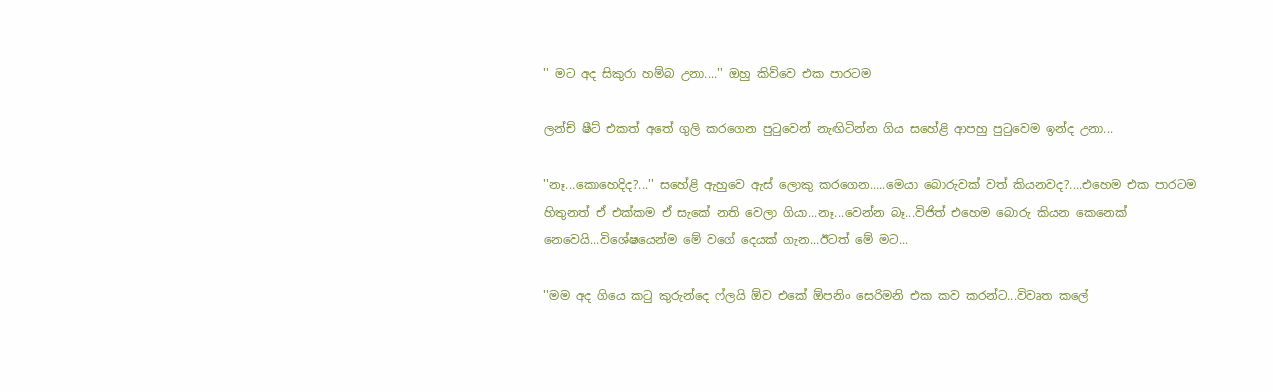'' මට අද සිකුරා හම්බ උනා....'' ඔහු කිව්වෙ එක පාරටම

ලන්ච් ෂීට් එකත් අතේ ගුලි කරගෙන පුටුවෙන් නැඟිටින්න ගිය සහේළි ආපහු පුටුවෙම ඉන්ද උනා...

''නෑ...කොහෙදිද?...'' සහේළි ඇහුවෙ ඇස් ලොකු කරගෙන.....මෙයා බොරුවක් වත් කියනවද?....එහෙම එක පාරටම හිතුනත් ඒ එක්කම ඒ සැකේ නති වෙලා ගියා...නෑ...වෙන්න බෑ...විජිත් එහෙම බොරු කියන කෙනෙක් නෙවෙයි...විශේෂයෙන්ම මේ වගේ දෙයක් ගැන...ඊටත් මේ මට...

''මම අද ගියෙ කටු කුරුන්දෙ ෆ්ලයි ඕව එකේ ඕපනිං සෙරිමනි එක කව කරන්ට...විවෘත කලේ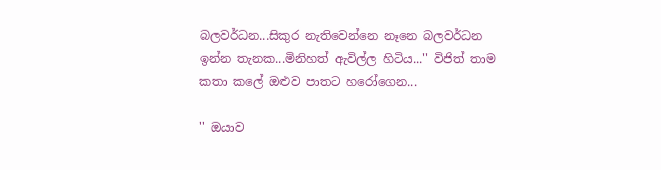බලවර්ධන...සිකුර නැතිවෙන්නෙ නෑනෙ බලවර්ධන ඉන්න තැනක...මිනිහත් ඇවිල්ල හිටිය...'' විජිත් තාම කතා කලේ ඔළුව පාතට හරෝගෙන...

'' ඔයාව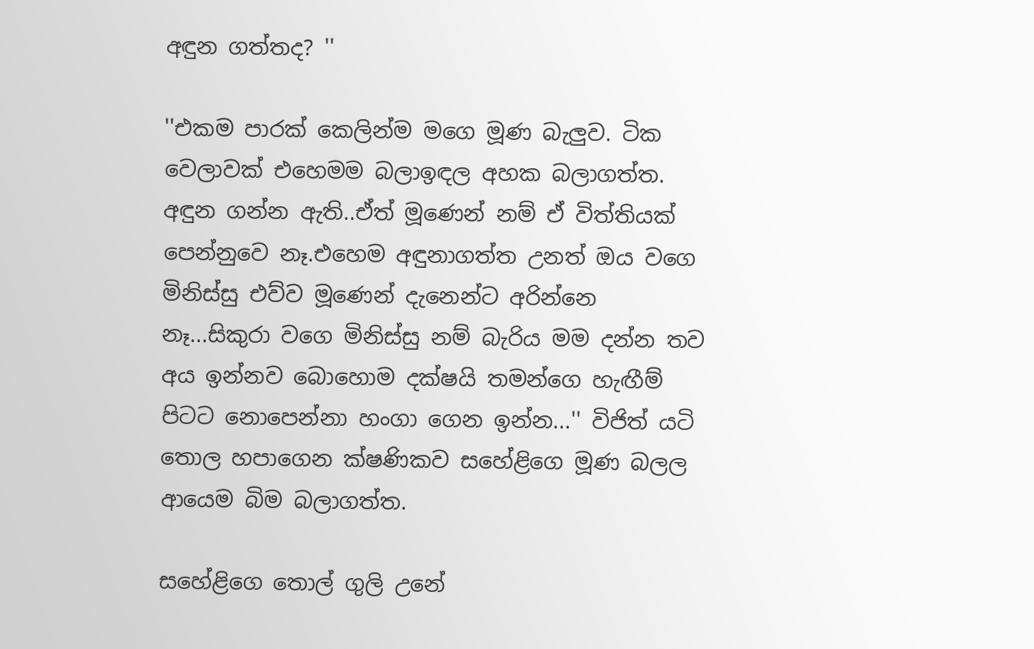අඳුන ගත්තද? ''

''එකම පාරක් කෙලින්ම මගෙ මූණ බැලුව. ටික වෙලාවක් එහෙමම බලාඉඳල අහක බලාගත්ත. අඳුන ගන්න ඇති..ඒත් මූණෙන් නම් ඒ විත්තියක් පෙන්නුවෙ නෑ.එහෙම අඳුනාගත්ත උනත් ඔය වගෙ මිනිස්සු එව්ව මූණෙන් දැනෙන්ට අරින්නෙ නෑ...සිකුරා වගෙ මිනිස්සු නම් බැරිය මම දන්න තව අය ඉන්නව බොහොම දක්ෂයි තමන්ගෙ හැඟීම් පිටට නොපෙන්නා හංගා ගෙන ඉන්න...'' විජිත් යටි තොල හපාගෙන ක්ෂණිකව සහේළිගෙ මූණ බලල ආයෙම බිම බලාගත්ත.

සහේළිගෙ තොල් ගුලි උනේ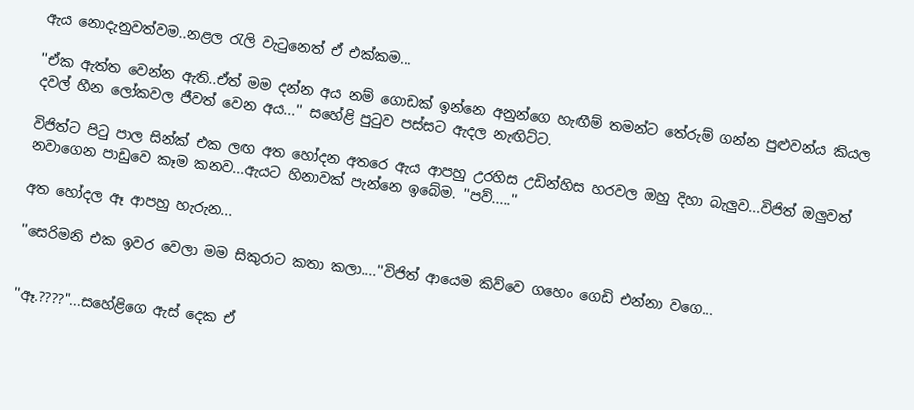ඇය නොදැනුවත්වම..නළල රැලි වැටුනෙත් ඒ එක්කම...

''ඒක ඇත්ත වෙන්න ඇති..ඒත් මම දන්න අය නම් ගොඩක් ඉන්නෙ අනුන්ගෙ හැඟීම් තමන්ට තේරුම් ගන්න පුළුවන්ය කියල දවල් හීන ලෝකවල ජීවත් වෙන අය...'' සහේළි පුටුව පස්සට ඇදල නැඟිට්ට.

විජිත්ට පිටු පාල සින්ක් එක ලඟ අත හෝදන අතරෙ ඇය ආපහු උරහිස උඩින්හිස හරවල ඔහු දිහා බැලුව...විජිත් ඔලුවත් නවාගෙන පාඩුවෙ කෑම කනව...ඇයට හිනාවක් පැන්නෙ ඉබේම. ''පව්.....''

අත හෝදල ඈ ආපහු හැරුන...

''සෙරිමනි එක ඉවර වෙලා මම සිකුරාට කතා කලා....''විජිත් ආයෙම කිව්වෙ ගහෙං ගෙඩි එන්නා වගෙ...


''ඈ.????"...සහේළිගෙ ඇස් දෙක ඒ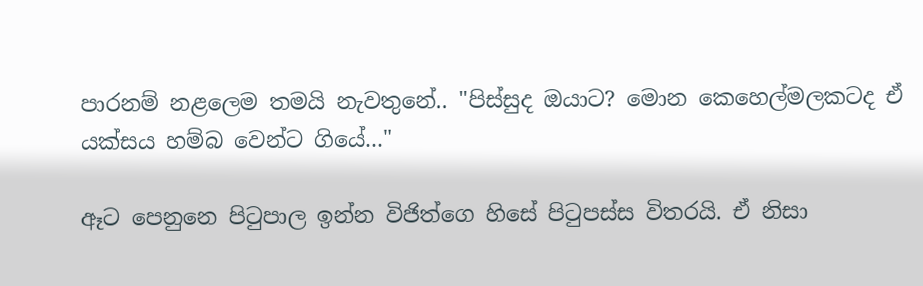පාරනම් නළලෙම තමයි නැවතුනේ.. "පිස්සුද ඔයාට? මොන කෙහෙල්මලකටද ඒ යක්සය හම්බ වෙන්ට ගියේ..."

ඈට පෙනුනෙ පිටුපාල ඉන්න විජිත්ගෙ හිසේ පිටුපස්ස විතරයි. ඒ නිසා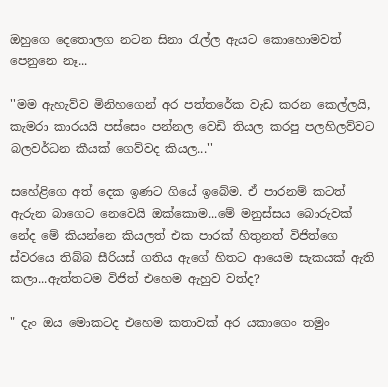ඔහුගෙ දෙතොලග නටන සිනා රැල්ල ඇයට කොහොමවත් පෙනුනෙ නෑ...

''මම ඇහැව්ව මිනිහගෙන් අර පත්තරේක වැඩ කරන කෙල්ලයි, කැමරා කාරයයි පස්සෙං පන්නල වෙඩි තියල කරපු පලහිලව්වට බලවර්ධන කීයක් ගෙව්වද කියල...''

සහේළිගෙ අත් දෙක ඉණට ගියේ ඉබේම. ඒ පාරනම් කටත් ඇරුන බාගෙට නෙවෙයි ඔක්කොම...මේ මනුස්සය බොරුවක් නේද මේ කියන්නෙ කියලත් එක පාරක් හිතුනත් විජිත්ගෙ ස්වරයෙ තිබ්බ සීරියස් ගතිය ඇගේ හිතට ආයෙම සැකයක් ඇති කලා...ඇත්තටම විජිත් එහෙම ඇහුව වත්ද?

" දැං ඔය මොකටද එහෙම කතාවක් අර යකාගෙං තමුං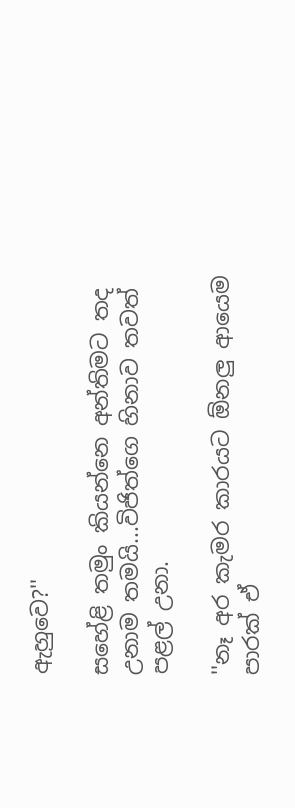ඇහුවෙ?''

සහේළි තමුං කියන්නෙ අන්තිමට තද උනාම තමයි...විජිත්ගෙ හිනාව තවත් පළල් උනා.

''නෑ අර කැමර කාරයට ඕනලු ආයෙම පාරක් ඒ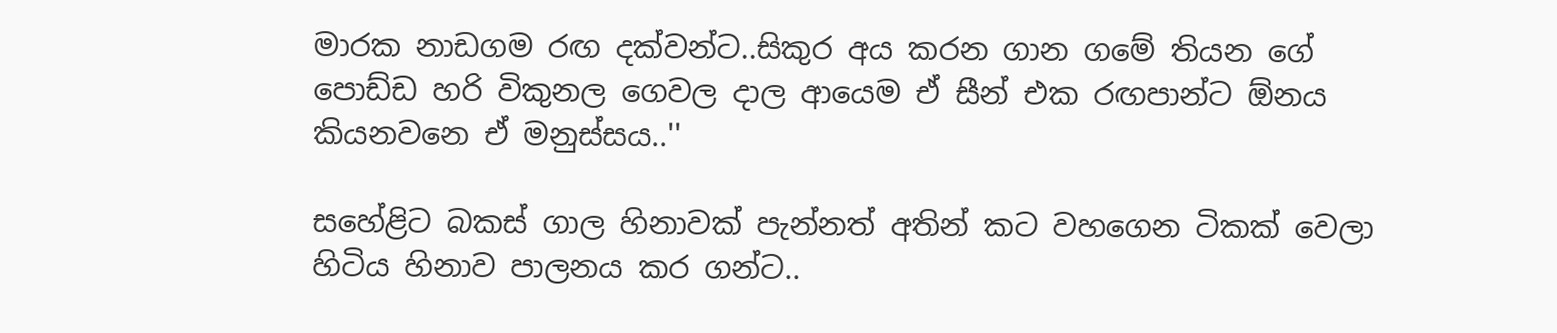මාරක නාඩගම රඟ දක්වන්ට..සිකුර අය කරන ගාන ගමේ තියන ගේ පොඩ්ඩ හරි විකුනල ගෙවල දාල ආයෙම ඒ සීන් එක රඟපාන්ට ඕනය කියනවනෙ ඒ මනුස්සය..''

සහේළිට බකස් ගාල හිනාවක් පැන්නත් අතින් කට වහගෙන ටිකක් වෙලා හිටිය හිනාව පාලනය කර ගන්ට..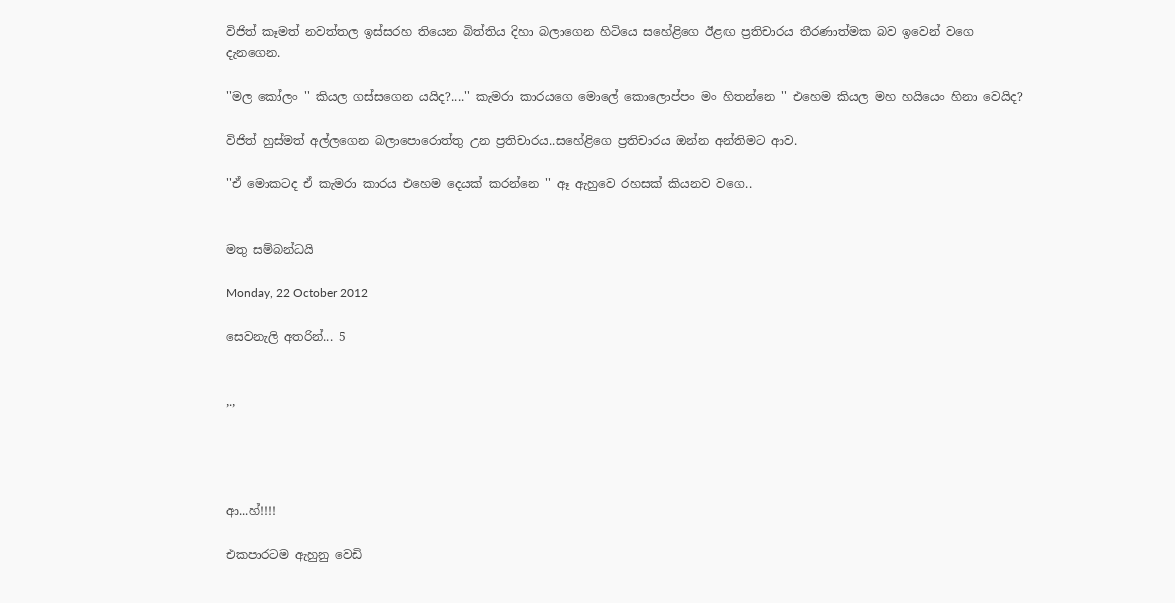විජිත් කෑමත් නවත්තල ඉස්සරහ තියෙන බිත්තිය දිහා බලාගෙන හිටියෙ සහේළිගෙ ඊළඟ ප්‍රතිචාරය තීරණාත්මක බව ඉවෙන් වගෙ දැනගෙන.

''මල කෝලං '' කියල ගස්සගෙන යයිද?....'' කැමරා කාරයගෙ මොලේ කොලොප්පං මං හිතන්නෙ '' එහෙම කියල මහ හයියෙං හිනා වෙයිද?

විජිත් හුස්මත් අල්ලගෙන බලාපොරොත්තු උන ප්‍රතිචාරය..සහේළිගෙ ප්‍රතිචාරය ඔන්න අන්තිමට ආව.

''ඒ මොකටද ඒ කැමරා කාරය එහෙම දෙයක් කරන්නෙ '' ඈ ඇහුවෙ රහසක් කියනව වගෙ..


මතු සම්බන්ධයි

Monday, 22 October 2012

සෙවනැලි අතරින්... 5


,.,




ආ...හ්!!!!

එකපාරටම ඇහුනු වෙඩි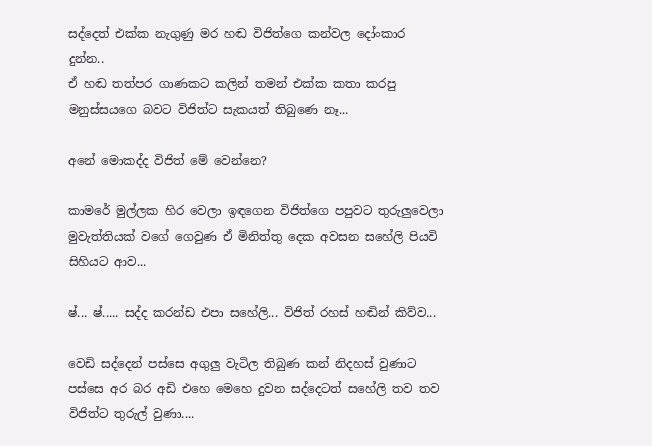සද්දෙත් එක්ක නැගුණු මර හඬ විජිත්ගෙ කන්වල දෝංකාර දුන්න..
ඒ හඬ තත්පර ගාණකට කලින් තමන් එක්ක කතා කරපු මනුස්සයගෙ බවට විජිත්ට සැකයත් තිබුණෙ නෑ...

අනේ මොකද්ද විජිත් මේ වෙන්නෙ?

කාමරේ මුල්ලක හිර වෙලා ඉඳගෙන විජිත්ගෙ පපුවට තුරුලුවෙලා මුවැත්තියක් වගේ ගෙවුණ ඒ මිනිත්තු දෙක අවසන සහේලි පියවි සිහියට ආව...

ෂ්... ෂ්..... සද්ද කරන්ඩ එපා සහේලි... විජිත් රහස් හඬින් කිව්ව...

වෙඩි සද්දෙන් පස්සෙ අගුලු වැටිල තිබුණ කන් නිදහස් වුණාට පස්සෙ අර බර අඩි එහෙ මෙහෙ දුවන සද්දෙටත් සහේලි තව තව විජිත්ට තුරුල් වුණා....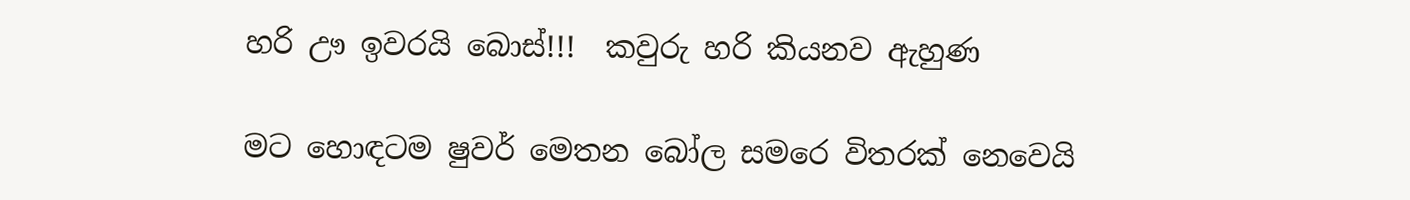හරි ඌ ඉවරයි බොස්!!!  කවුරු හරි කියනව ඇහුණ

මට හොඳටම ෂුවර් මෙතන බෝල සමරෙ විතරක් නෙවෙයි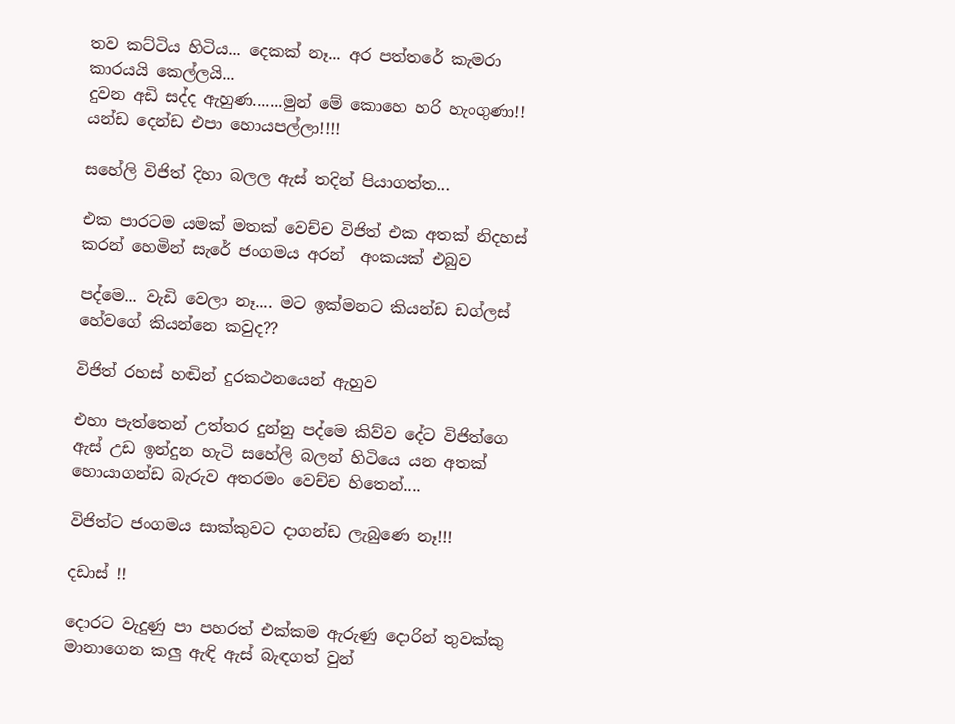තව කට්ටිය හිටිය... දෙකක් නෑ... අර පත්තරේ කැමරා කාරයයි කෙල්ලයි...
දුවන අඩි සද්ද ඇහුණ.......මුන් මේ කොහෙ හරි හැංගුණා!!
යන්ඩ දෙන්ඩ එපා හොයපල්ලා!!!!

සහේලි විජිත් දිහා බලල ඇස් තදින් පියාගත්ත...

එක පාරටම යමක් මතක් වෙච්ච විජිත් එක අතක් නිදහස් කරන් හෙමින් සැරේ ජංගමය අරන්  අංකයක් එබුව

පද්මෙ... වැඩි වෙලා නෑ.... මට ඉක්මනට කියන්ඩ ඩග්ලස් හේවගේ කියන්නෙ කවුද??

විජිත් රහස් හඬින් දුරකථනයෙන් ඇහුව

එහා පැත්තෙන් උත්තර දුන්නු පද්මෙ කිව්ව දේට විජිත්ගෙ ඇස් උඩ ඉන්දුන හැටි සහේලි බලන් හිටියෙ යන අතක් හොයාගන්ඩ බැරුව අතරමං වෙච්ච හිතෙන්....

විජිත්ට ජංගමය සාක්කුවට දාගන්ඩ ලැබුණෙ නෑ!!!

දඩාස් !!

දොරට වැදුණු පා පහරත් එක්කම ඇරුණු දොරින් තුවක්කු මානාගෙන කලු ඇඳි ඇස් බැඳගත් වුන්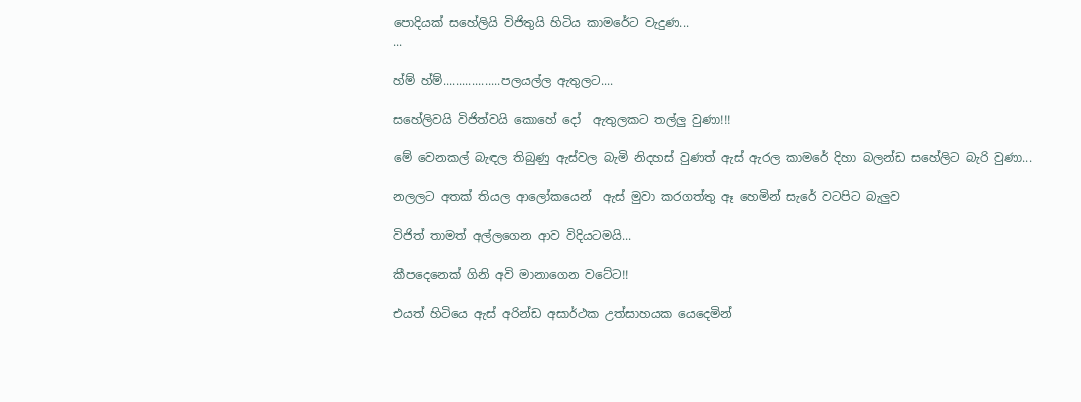පොදියක් සහේලියි විජිතුයි හිටිය කාමරේට වැදුණ...
...

හ්ම් හ්ම්..................පලයල්ල ඇතුලට....

සහේලිවයි විජිත්වයි කොහේ දෝ  ඇතුලකට තල්ලු වුණා!!!

මේ වෙනකල් බැඳල තිබුණු ඇස්වල බැමි නිදහස් වුණත් ඇස් ඇරල කාමරේ දිහා බලන්ඩ සහේලිට බැරි වුණා...

නලලට අතක් තියල ආලෝකයෙන්  ඇස් මුවා කරගත්තු ඈ හෙමින් සැරේ වටපිට බැලුව

විජිත් තාමත් අල්ලගෙන ආව විදියටමයි...

කීපදෙනෙක් ගිනි අවි මානාගෙන වටේට!!

එයත් හිටියෙ ඇස් අරින්ඩ අසාර්ථක උත්සාහයක යෙදෙමින්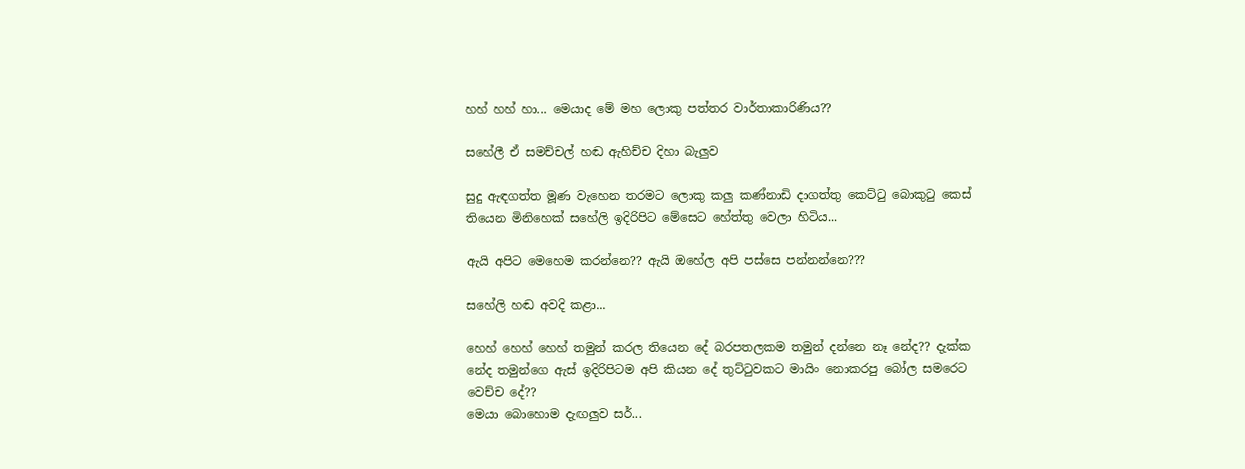හහ් හහ් හා... මෙයාද මේ මහ ලොකු පත්තර වාර්තාකාරිණිය??

සහේලී ඒ සමච්චල් හඬ ඇහිච්ච දිහා බැලුව

සුදු ඇඳගත්ත මූණ වැහෙන තරමට ලොකු කලු කණ්නාඩි දාගත්තු කෙට්ටු බොකුටු කෙස් තියෙන මිනිහෙක් සහේලි ඉදිරිපිට මේසෙට හේත්තු වෙලා හිටිය...

ඇයි අපිට මෙහෙම කරන්නෙ?? ඇයි ඔහේල අපි පස්සෙ පන්නන්නෙ???

සහේලි හඬ අවදි කළා...

හෙහ් හෙහ් හෙහ් තමුන් කරල තියෙන දේ බරපතලකම තමුන් දන්නෙ නෑ නේද?? දැක්ක නේද තමුන්ගෙ ඇස් ඉදිරිපිටම අපි කියන දේ තුට්ටුවකට මායිං නොකරපු බෝල සමරෙට වෙච්ච දේ??
මෙයා බොහොම දැඟලුව සර්...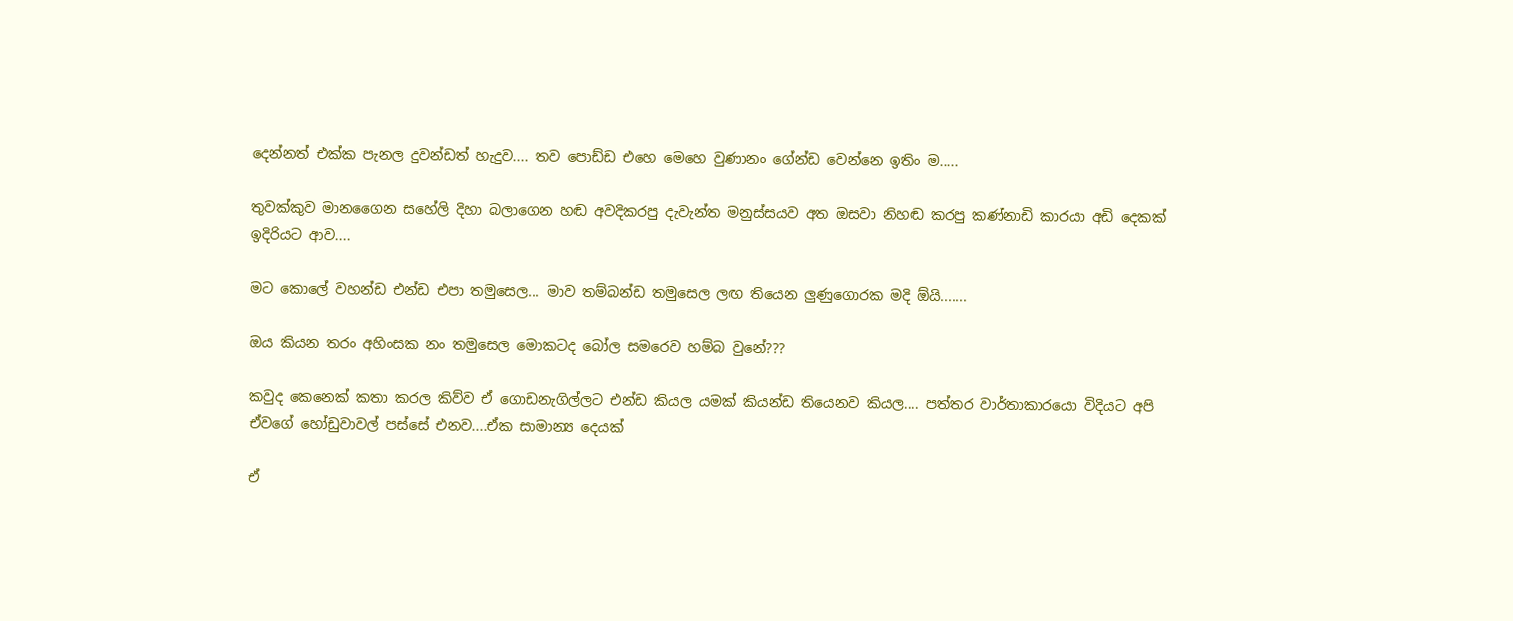දෙන්නත් එක්ක පැනල දුවන්ඩත් හැදුව.... තව පොඩ්ඩ එහෙ මෙහෙ වුණානං ගේන්ඩ වෙන්නෙ ඉතිං ම.....

තුවක්කුව මානගෛන සහේලි දිහා බලාගෙන හඬ අවදිකරපු දැවැන්ත මනුස්සයව අත ඔසවා නිහඬ කරපු කණ්නාඩි කාරයා අඩි දෙකක් ඉදිරියට ආව....

මට කොලේ වහන්ඩ එන්ඩ එපා තමුසෙල... මාව තම්බන්ඩ තමුසෙල ලඟ තියෙන ලුණුගොරක මදි ඕයි.......

ඔය කියන තරං අහිංසක නං තමුසෙල මොකටද බෝල සමරෙව හම්බ වුනේ???

කවුද කෙනෙක් කතා කරල කිව්ව ඒ ගොඩනැගිල්ලට එන්ඩ කියල යමක් කියන්ඩ තියෙනව කියල.... පත්තර වාර්තාකාරයො විදියට අපි ඒවගේ හෝඩුවාවල් පස්සේ එනව....ඒක සාමාන්‍ය දෙයක්

ඒ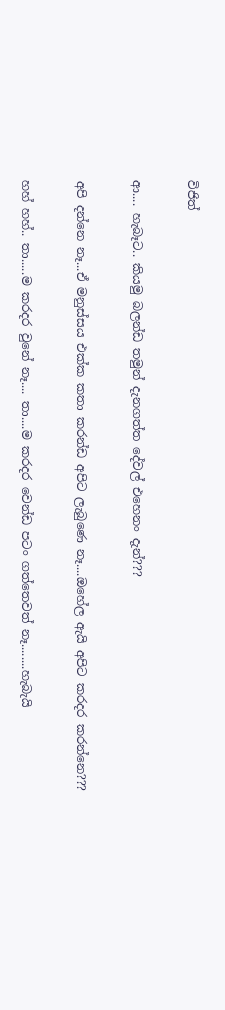විජිත්

ආ.... හැබෑට.. කියමු බලන්ඩ තමුන් දැනගත්ත දේවල් එහෙනං දැන්???

අපි දන්නෙ නෑ...ඒ මනුස්සය එක්ක කතා කරන්ඩ අපිට ලැබුණෙ නෑ....ඔහේල ඇයි අපිට කරදර කරන්නෙ???

හහ් හහ්.. තා.....ම කරදර වුනේ නෑ.... තා....ම කරදර වෙන්ඩ පටං ගත්තෙවත් නෑ........හැබැයි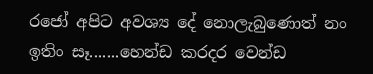රජෝ අපිට අවශ්‍ය දේ නොලැබුණොත් නං ඉතිං සෑ.......හෙන්ඩ කරදර වෙන්ඩ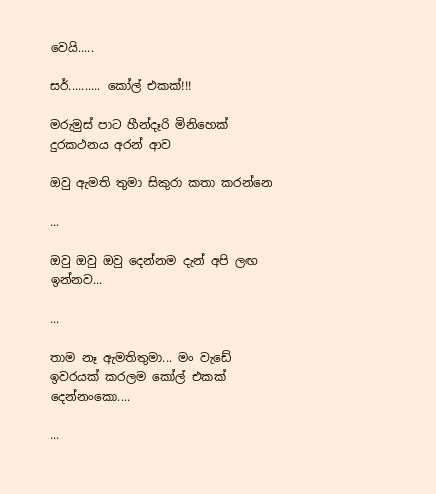වෙයි.....

සර්.......... කෝල් එකක්!!!

මරුමුස් පාට හීන්දෑරි මිනිහෙක් දුරකථනය අරන් ආව

ඔවු ඇමති තුමා සිකුරා කතා කරන්නෙ

...

ඔවු ඔවු ඔවු දෙන්නම දැන් අපි ලඟ ඉන්නව...

...

තාම නෑ ඇමතිතුමා... මං වැඩේ ඉවරයක් කරලම කෝල් එකක් දෙන්නංකො....

...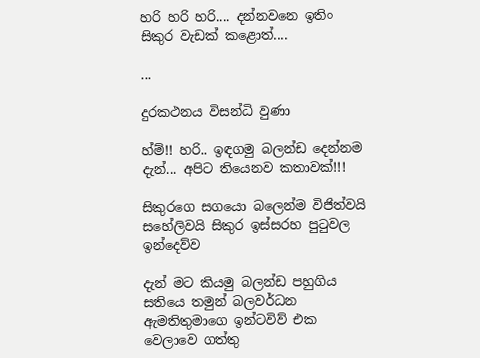හරි හරි හරි.... දන්නවනෙ ඉතිං සිකුර වැඩක් කළොත්....

...

දුරකථනය විසන්ධි වුණා

හ්ම්!! හරි.. ඉඳගමු බලන්ඩ දෙන්නම දැන්... අපිට තියෙනව කතාවක්!!!

සිකුරගෙ සගයො බලෙන්ම විජිත්වයි සහේලිවයි සිකුර ඉස්සරහ පුටුවල  ඉන්දෙව්ව

දැන් මට කියමු බලන්ඩ පහුගිය සතියෙ තමුන් බලවර්ධන ඇමතිතුමාගෙ ඉන්ටවිව් එක වෙලාවෙ ගත්තු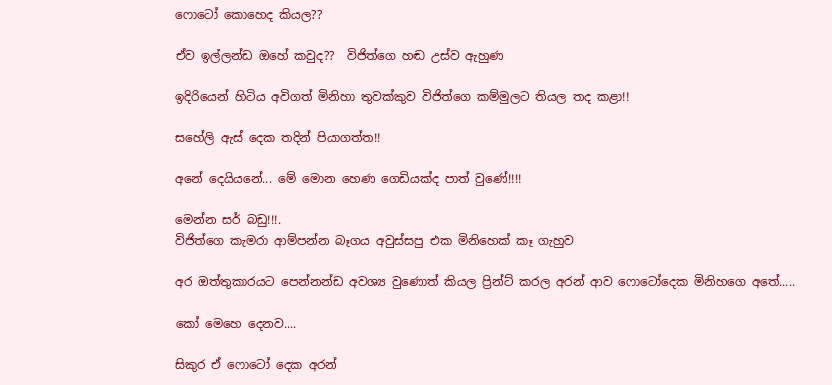ෆොටෝ කොහෙද කියල??

ඒව ඉල්ලන්ඩ ඔහේ කවුද??  විජිත්ගෙ හඬ උස්ව ඇහුණ

ඉදිරියෙන් හිටිය අවිගත් මිනිහා තුවක්කුව විජිත්ගෙ කම්මුලට තියල තද කළා!!

සහේලි ඇස් දෙක තදින් පියාගත්ත!!

අනේ දෙයියනේ... මේ මොන හෙණ ගෙඩියක්ද පාත් වුණේ!!!!

මෙන්න සර් බඩු!!!.
විජිත්ගෙ කැමරා ආම්පන්න බෑගය අවුස්සපු එක මිනිහෙක් කෑ ගැහුව

අර ඔත්තුකාරයට පෙන්නන්ඩ අවශ්‍ය වුණොත් කියල ප්‍රින්ට් කරල අරන් ආව ෆොටෝදෙක මිනිහගෙ අතේ.....

කෝ මෙහෙ දෙනව....

සිකුර ඒ ‍ෆොටෝ දෙක අරන්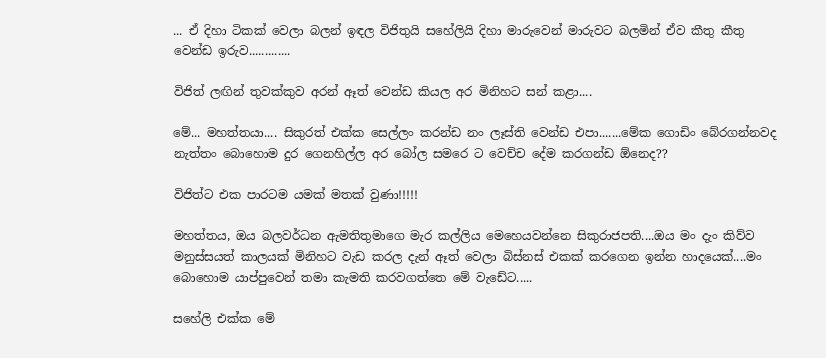... ඒ දිහා ටිකක් වෙලා බලන් ඉඳල විජිතුයි සහේලියි දිහා මාරුවෙන් මාරුවට බලමින් ඒව කීතු කීතු වෙන්ඩ ඉරුව.............

විජිත් ලඟින් තුවක්කුව අරන් ඈත් වෙන්ඩ කියල අර මිනිහට සන් කළා....

මේ... මහත්තයා.... සිකුරත් එක්ක සෙල්ලං කරන්ඩ නං ලෑස්ති වෙන්ඩ එපා.......මේක ගොඩිං බේරගන්නවද නැත්තං බොහොම දුර ගෙනහිල්ල අර බෝල සමරෙ ට වෙච්ච දේම කරගන්ඩ ඕනෙද??

විජිත්ට එක පාරටම යමක් මතක් වුණා!!!!!

මහත්තය, ඔය බලවර්ධන ඇමතිතුමාගෙ මැර කල්ලිය මෙහෙයවන්නෙ සිකුරාජපති....ඔය මං දැං කිව්ව මනුස්සයත් කාලයක් මිනිහට වැඩ කරල දැන් ඈත් වෙලා බිස්නස් එකක් කරගෙන ඉන්න හාදයෙක්....මං බොහොම යාප්පුවෙන් තමා කැමති කරවගත්තෙ මේ වැඩේට.....

සහේලි එක්ක මේ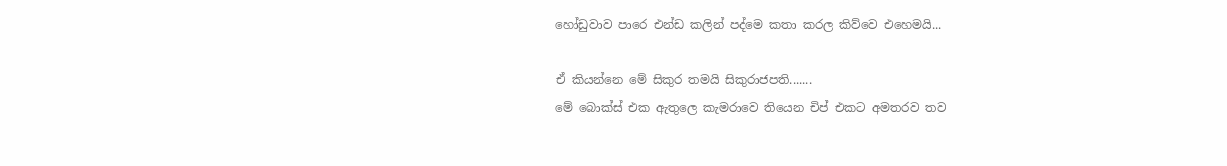හෝඩුවාව පාරෙ එන්ඩ කලින් පද්මෙ කතා කරල කිව්වෙ එහෙමයි...

ඒ කියන්නෙ මේ සිකුර තමයි සිකුරාජපති.......
මේ බොක්ස් එක ඇතුලෙ කැමරාවෙ තියෙන චිප් එකට අමතරව තව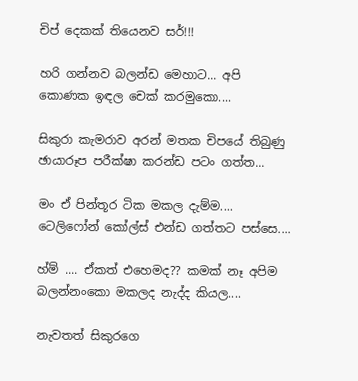චිප් දෙකක් තියෙනව සර්!!!

හරි ගන්නව බලන්ඩ මෙහාට... අපි කොණක ඉඳල චෙක් කරමුකො....

සිකුරා කැමරාව අරන් මතක චිපයේ තිබුණු ඡායාරූප පරීක්ෂා කරන්ඩ පටං ගත්ත...

මං ඒ පින්තූර ටික මකල දැම්ම.... ටෙලිෆෝන් කෝල්ස් එන්ඩ ගත්තට පස්සෙ....

හ්ම් .... ඒකත් එහෙමද?? කමක් නෑ අපිම බලන්නංකො මකලද නැද්ද කියල....

නැවතත් සිකුරගෙ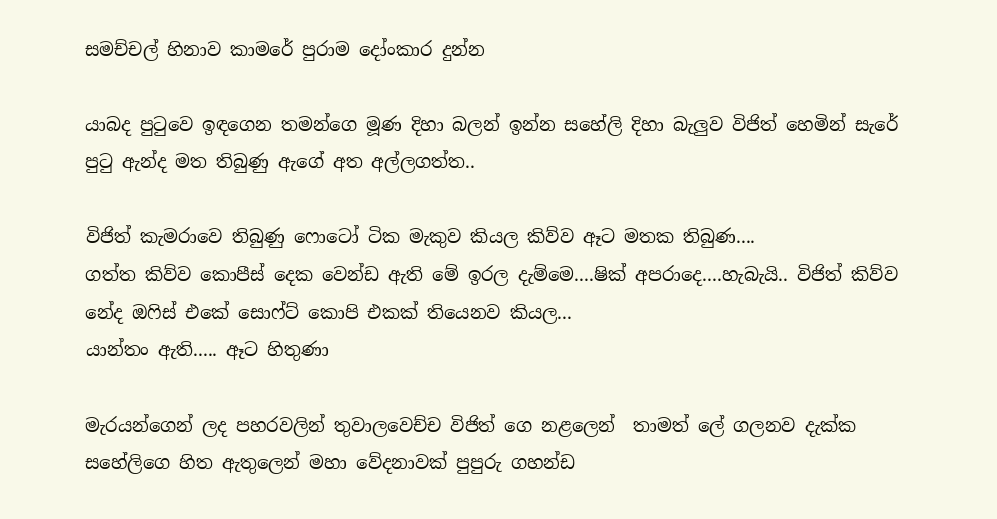සමච්චල් හිනාව කාමරේ පුරාම දෝංකාර දුන්න

යාබද පුටුවෙ ඉඳගෙන තමන්ගෙ මූණ දිහා බලන් ඉන්න සහේලි දිහා බැලුව විජිත් හෙමින් සැරේ පුටු ඇන්ද මත තිබුණු ඇගේ අත අල්ලගත්ත..

විජිත් කැමරාවෙ තිබුණු ෆොටෝ ටික මැකුව කියල කිව්ව ඈට මතක තිබුණ....
ගත්ත කිව්ව කොපීස් දෙක වෙන්ඩ ඇති මේ ඉරල දැම්මෙ....ෂික් අපරාදෙ....හැබැයි.. විජිත් කිව්ව නේද ඔෆිස් එකේ සොෆ්ට් කොපි එකක් තියෙනව කියල...
යාන්තං ඇති..... ඈට හිතුණා

මැරයන්ගෙන් ලද පහරවලින් තුවාලවෙච්ච විජිත් ගෙ නළලෙන්  තාමත් ලේ ගලනව දැක්ක සහේලිගෙ හිත ඇතුලෙන් මහා වේදනාවක් පුපුරු ගහන්ඩ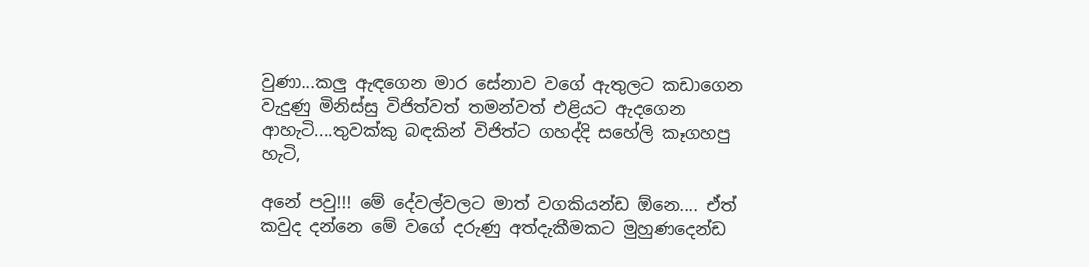වුණා...කලු ඇඳගෙන මාර සේනාව වගේ ඇතුලට කඩාගෙන වැදුණු මිනිස්සු විජිත්වත් තමන්වත් එළියට ඇදගෙන ආහැටි....තුවක්කු බඳකින් විජිත්ට ගහද්දි සහේලි කෑගහපු හැටි,

අනේ පවු!!! මේ දේවල්වලට මාත් වගකියන්ඩ ඕනෙ.... ඒත් කවුද දන්නෙ මේ වගේ දරුණු අත්දැකීමකට මුහුණදෙන්ඩ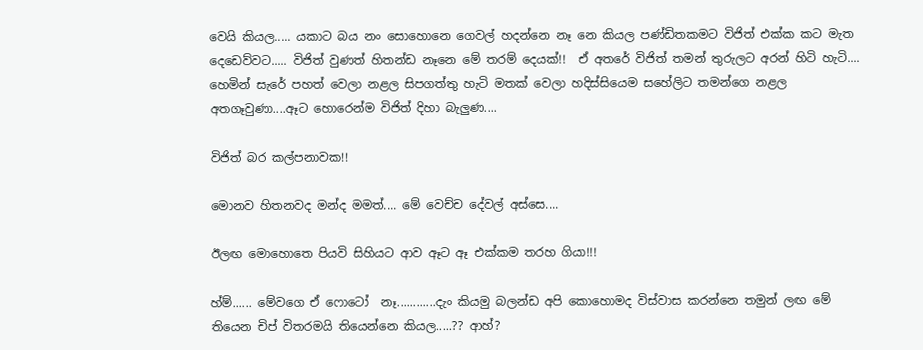වෙයි කියල..... යකාට බය නං සොහොනෙ ගෙවල් හදන්නෙ නෑ නෙ කියල පණ්ඩිතකමට විජිත් එක්ක කට මැත දෙඩෙව්වට..... විජිත් වුණත් හිතන්ඩ නෑනෙ මේ තරම් දෙයක්!!  ඒ අතරේ විජිත් තමන් තුරුලට අරන් හිටි හැටි.... හෙමින් සැරේ පහත් වෙලා නළල සිපගත්තු හැටි මතක් වෙලා හදිස්සියෙම සහේලිට තමන්ගෙ නළල අතගෑවුණා....ඈට හොරෙන්ම විජිත් දිහා බැලුණ....

විජිත් බර කල්පනාවක!!

මොනව හිතනවද මන්ද මමත්.... මේ වෙච්ච දේවල් අස්සෙ....

ඊලඟ මොහොතෙ පියවි සිහියට ආව ඈට ඈ එක්කම තරහ ගියා!!!

හ්ම්...... මේවගෙ ඒ ෆොටෝ  නෑ............දැං කියමු බලන්ඩ අපි කොහොමද විස්වාස කරන්නෙ තමුන් ලඟ මේ  තියෙන චිප් විතරමයි තියෙන්නෙ කියල.....?? ආහ්?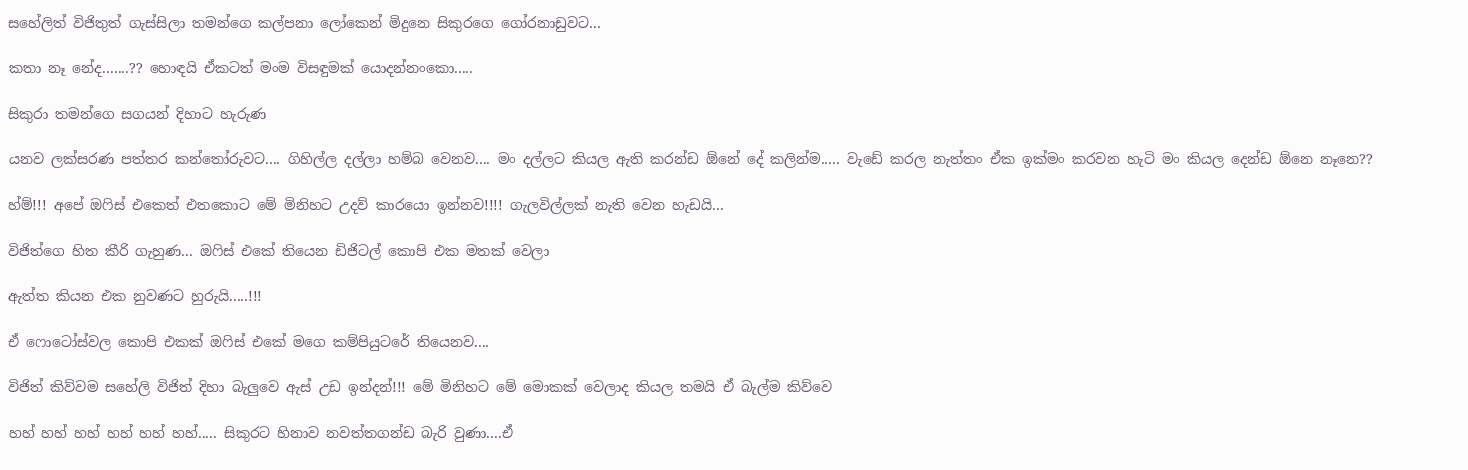සහේලිත් විජිතුත් ගැස්සිලා තමන්ගෙ කල්පනා ලෝකෙන් මිදුනෙ සිකුරගෙ ගෝරනාඩුවට...

කතා නෑ නේද.......?? හොඳයි ඒකටත් මංම විසඳුමක් යොදන්නංකො.....

සිකුරා තමන්ගෙ සගයන් දිහාට හැරුණ

යනව ලක්සරණ පත්තර කන්තෝරුවට.... ගිහිල්ල දල්ලා හම්බ වෙනව.... මං දල්ලට කියල ඇති කරන්ඩ ඕනේ දේ කලින්ම..... වැඩේ කරල නැත්තං ඒක ඉක්මං කරවන හැටි මං කියල දෙන්ඩ ඕනෙ නෑනෙ??

හ්ම්!!! අපේ ඔෆිස් එකෙත් එතකොට මේ මිනිහට උදව් කාරයො ඉන්නව!!!! ගැලවිල්ලක් නැති වෙන හැඩයි...

විජිත්ගෙ හිත කීරි ගැහුණ... ඔෆිස් එකේ තියෙන ඩිජිටල් කොපි එක මතක් වෙලා

ඇත්ත කියන එක නුවණට හුරුයි.....!!!

ඒ ෆොටෝස්වල කොපි එකක් ඔෆිස් එකේ මගෙ කම්පියුටරේ තියෙනව....

විජිත් කිව්වම සහේලි විජිත් දිහා බැලුවෙ ඇස් උඩ ඉන්දන්!!! මේ මිනිහට මේ මොකක් වෙලාද කියල තමයි ඒ බැල්ම කිව්වෙ

හහ් හහ් හහ් හහ් හහ් හහ්..... සිකුරට හිනාව නවත්තගන්ඩ බැරි වුණා....ඒ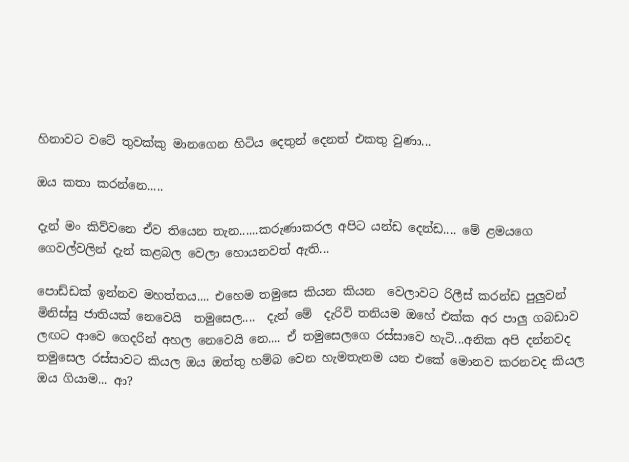හිනාවට වටේ තුවක්කු මානගෙන හිටිය දෙතුන් දෙනත් එකතු වුණා...

ඔය කතා කරන්නෙ.....

දැන් මං කිව්වනෙ ඒව තියෙන තැන......කරුණාකරල අපිට යන්ඩ දෙන්ඩ.... මේ ළමයගෙ ගෙවල්වලින් දැන් කළබල වෙලා හොයනවත් ඇති...

පොඩ්ඩක් ඉන්නව මහත්තය.... එහෙම තමුසෙ කියන කියන  වෙලාවට රිලීස් කරන්ඩ පුලුවන් මිනිස්සු ජාතියක් නෙවෙයි  තමුසෙල....  දැන් මේ  දැරිවි තනියම ඔහේ එක්ක අර පාලු ගබඩාව ලඟට ආවෙ ගෙදරින් අහල නෙවෙයි නෙ.... ඒ තමුසෙලගෙ රස්සාවෙ හැටි...අනික අපි දන්නවද තමුසෙල රස්සාවට කියල ඔය ඔත්තු හම්බ වෙන හැමතැනම යන එකේ මොනව කරනවද කියල ඔය ගියාම... ආ?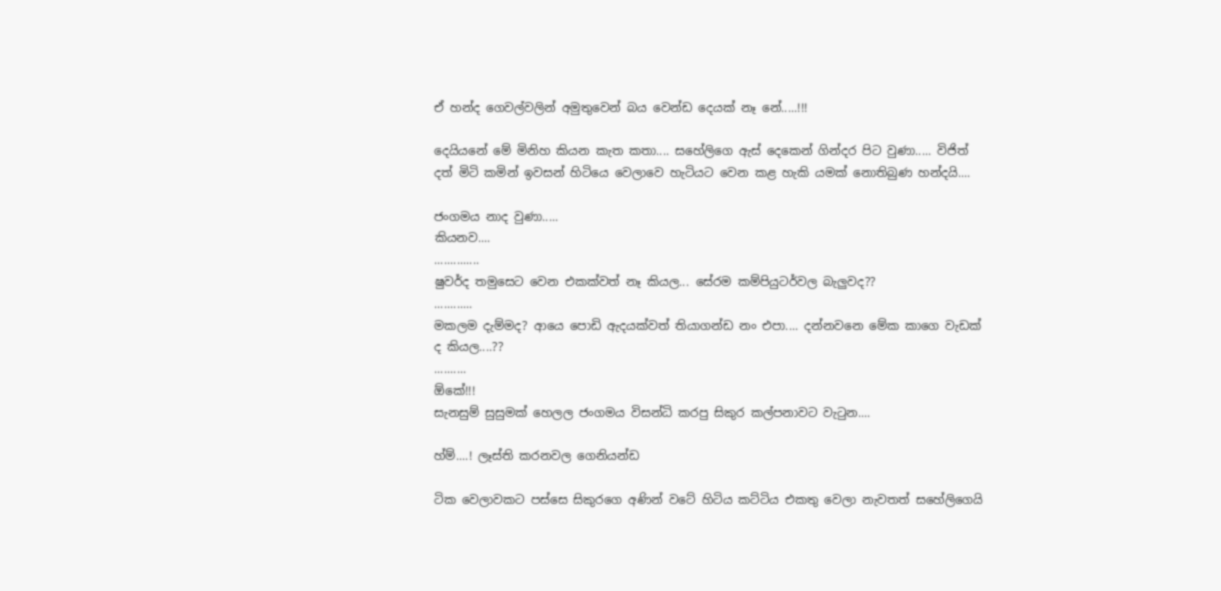ඒ හන්ද ගෙවල්වලින් අමුතුවෙන් බය වෙන්ඩ දෙයක් නෑ නේ.....!!!

දෙයියනේ මේ මිනිහ කියන කැත කතා.... සහේලිගෙ ඇස් දෙකෙන් ගින්දර පිට වුණා..... විජිත් දත් මිටි කමින් ඉවසන් හිටියෙ වෙලාවෙ හැටියට වෙන කළ හැකි යමක් නොතිබුණ හන්දයි....

ජංගමය නාද වුණා.....
කියනව....
..............
ෂුවර්ද තමුසෙට වෙන එකක්වත් නෑ කියල... සේරම කම්පියුටර්වල බැලුවද??
............
මකලම දැම්මද? ආයෙ පොඩි ඇදයක්වත් තියාගන්ඩ නං එපා.... දන්නවනෙ මේක කාගෙ වැඩක් ද කියල....??
..........
ඕකේ!!!
සැනසුම් සුසුමක් හෙලල ජංගමය විසන්ධි කරපු සිකුර කල්පනාවට වැටුන....

හ්ම්....! ලෑස්ති කරනවල ගෙනියන්ඩ

ටික වෙලාවකට පස්සෙ සිකුරගෙ අණින් වටේ හිටිය කට්ටිය එකතු වෙලා නැවතත් සහේලිගෙයි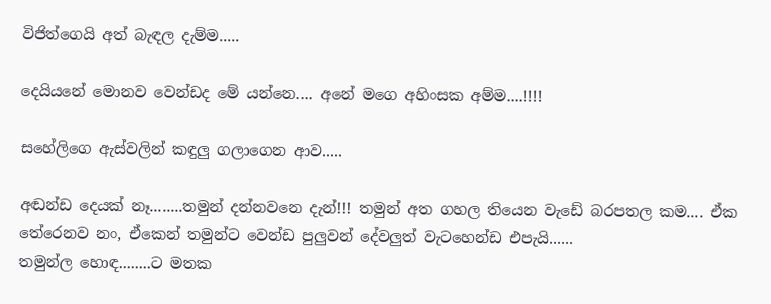විජිත්ගෙයි අත් බැඳල දැම්ම.....

දෙයියනේ මොනව වෙන්ඩද මේ යන්නෙ.... අනේ මගෙ අහිංසක අම්ම....!!!!

සහේලිගෙ ඇස්වලින් කඳුලු ගලාගෙන ආව.....

අඬන්ඩ දෙයක් නෑ........තමුන් දන්නවනෙ දැන්!!! තමුන් අත ගහල තියෙන වැඩේ බරපතල කම.... ඒක තේරෙනව නං, ඒකෙන් තමුන්ට වෙන්ඩ පුලුවන් දේවලුත් වැටහෙන්ඩ එපැයි......
තමුන්ල හොඳ........ට මතක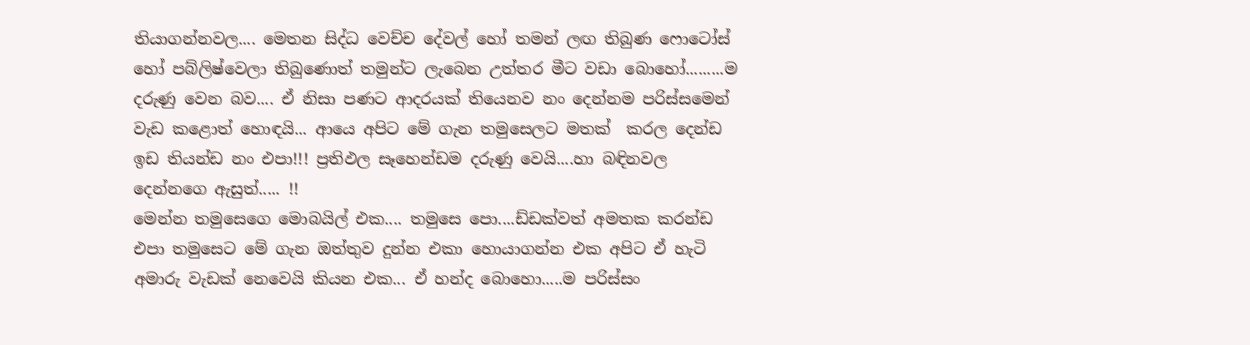තියාගන්නවල.... මෙතන සිද්ධ වෙච්ච දේවල් හෝ තමන් ලඟ තිබුණ ෆොටෝස් හෝ පබ්ලිෂ්වෙලා තිබුණොත් තමුන්ට ලැබෙන උත්තර මීට වඩා බොහෝ.........ම දරුණු වෙන බව.... ඒ නිසා පණට ආදරයක් තියෙනව නං දෙන්නම පරිස්සමෙන් වැඩ කළොත් හොඳයි... ආයෙ අපිට මේ ගැන තමුසෙලට මතක්  කරල දෙන්ඩ ඉඩ තියන්ඩ නං එපා!!! ප්‍රතිඵල සෑහෙන්ඩම දරුණු වෙයි....හා බඳිනවල දෙන්නගෙ ඇසුත්..... !!
මෙන්න තමුසෙගෙ මොබයිල් එක.... තමුසෙ පො....ඩ්ඩක්වත් අමතක කරන්ඩ එපා තමුසෙට මේ ගැන ඔත්තුව දුන්න එකා හොයාගන්න එක අපිට ඒ හැටි අමාරු වැඩක් නෙවෙයි කියන එක... ඒ හන්ද බොහො.....ම පරිස්සං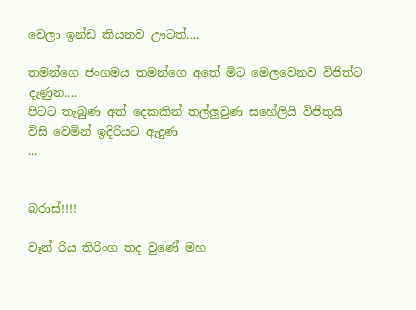වෙලා ඉන්ඩ කියනව ඌටත්....

තමන්ගෙ ජංගමය තමන්ගෙ අතේ මිට මෙලවෙනව විජිත්ට දැණුන....
පිටට තැබුණ අත් දෙකකින් තල්ලුවුණ සහේලියි විජිතුයි විසි වෙමින් ඉදිරියට ඇදුණ
...


බරාස්!!!!

වෑන් රිය තිරිංග තද වුණේ මහ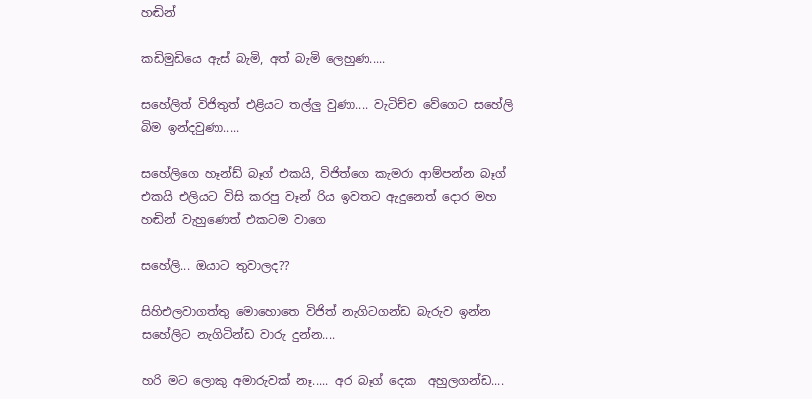හඬින්

කඩිමුඩියෙ ඇස් බැමි, අත් බැමි ලෙහුණ.....

සහේලිත් විජිතුත් එළියට තල්ලු වුණා.... වැටිච්ච වේගෙට සහේලි බිම ඉන්දවුණා.....

සහේලිගෙ හෑන්ඩ් බෑග් එකයි, විජිත්ගෙ කැමරා ආම්පන්න බෑග් එකයි එලියට විසි කරපු වෑන් රිය ඉවතට ඇදුනෙත් දොර මහ හඬින් වැහුණෙත් එකටම වාගෙ

සහේලි... ඔයාට තුවාලද??

සිහිඑලවාගත්තු මොහොතෙ විජිත් නැගිටගන්ඩ බැරුව ඉන්න සහේලිට නැගිටින්ඩ වාරු දුන්න....

හරි මට ලොකු අමාරුවක් නෑ..... අර බෑග් දෙක  අහුලගන්ඩ....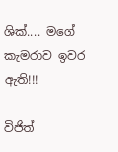ශික්.... මගේ කැමරාව ඉවර ඇති!!!

විජිත්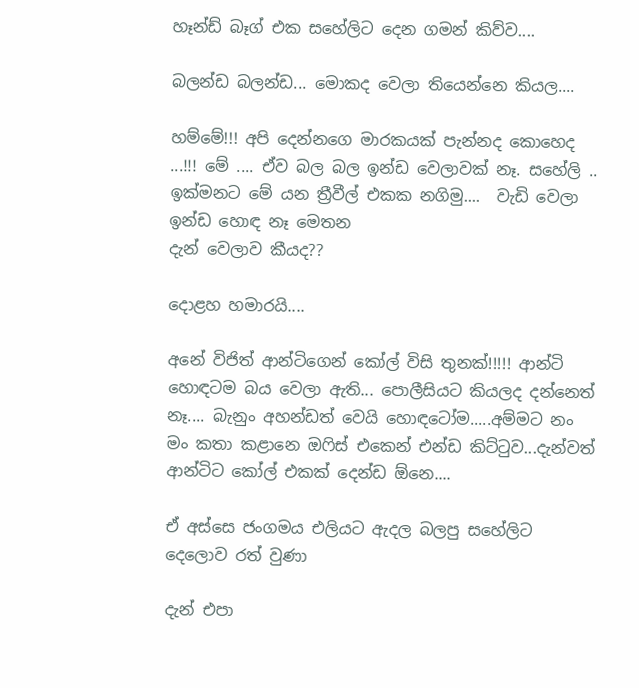හෑන්ඩ් බෑග් එක සහේලිට දෙන ගමන් කිව්ව....

බලන්ඩ බලන්ඩ... මොකද වෙලා තියෙන්නෙ කියල....

හම්මේ!!! අපි දෙන්නගෙ මාරකයක් පැන්නද කොහෙද ...!!! මේ .... ඒව බල බල ඉන්ඩ වෙලාවක් නෑ. සහේලි .. ඉක්මනට මේ යන ත්‍රීවීල් එකක නගිමු....  වැඩි වෙලා ඉන්ඩ හොඳ නෑ මෙතන
දැන් වෙලාව කීයද??

දොළහ හමාරයි....

අනේ විජිත් ආන්ටිගෙන් කෝල් විසි තුනක්!!!!! ආන්ටි හොඳටම බය වෙලා ඇති... පොලීසියට කියලද දන්නෙත් නෑ.... බැනුං අහන්ඩත් වෙයි හොඳටෝම.....අම්මට නං මං කතා කළානෙ ඔෆිස් එකෙන් එන්ඩ කිට්ටුව...දැන්වත් ආන්ටිට කෝල් එකක් දෙන්ඩ ඕනෙ....

ඒ අස්සෙ ජංගමය එලියට ඇදල බලපු සහේලිට දෙලොව රත් වුණා

දැන් එපා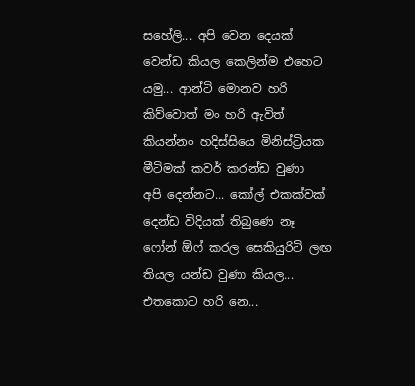සහේලි... අපි වෙන දෙයක් වෙන්ඩ කියල කෙලින්ම එහෙට යමු... ආන්ටි මොනව හරි කිව්වොත් මං හරි ඇවිත් කියන්නං හදිස්සියෙ මිනිස්ට්‍රියක මීටිමක් කවර් කරන්ඩ වුණා  අපි දෙන්නට... කෝල් එකක්වක් දෙන්ඩ විදියක් තිබුණෙ නෑ ෆෝන් ඕෆ් කරල සෙකියුරිටි ලඟ තියල යන්ඩ වුණා කියල... එතකොට හරි නෙ...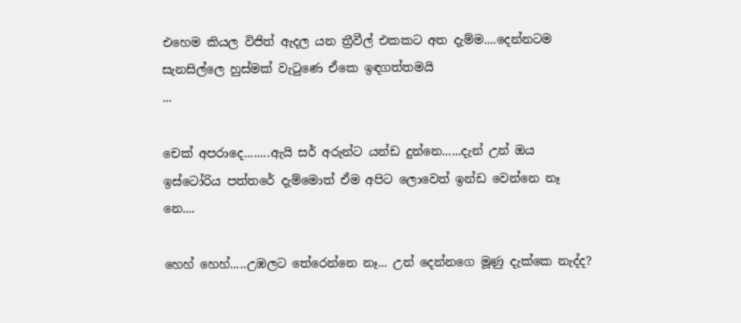එහෙම කියල විජිත් ඇදල යන ත්‍රීවීල් එකකට අත දැම්ම....දෙන්නටම සැනසිල්ලෙ හුස්මක් වැටුණෙ ඒකෙ ඉඳගත්තමයි
...

චෙක් අපරාදෙ........ඇයි සර් අරුන්ට යන්ඩ දුන්නෙ......දැන් උන් ඔය ඉස්ටෝරිය පත්තරේ දැම්මොත් ඒම අපිට ලොවෙත් ඉන්ඩ වෙන්නෙ නෑ නෙ....

හෙහ් හෙහ්.....උඹලට තේරෙන්නෙ නෑ... උන් දෙන්නගෙ මූණු දැක්කෙ නැද්ද?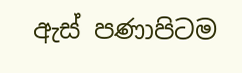ඇස් පණාපිටම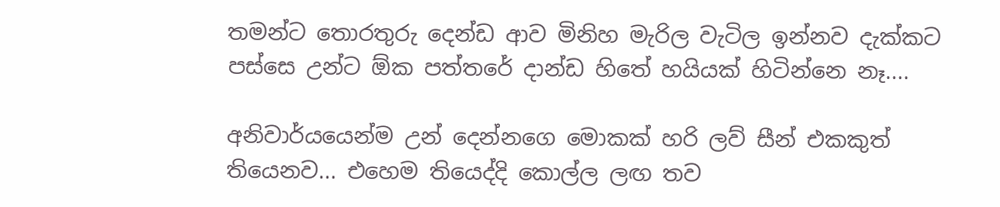තමන්ට තොරතුරු දෙන්ඩ ආව මිනිහ මැරිල වැටිල ඉන්නව දැක්කට පස්සෙ උන්ට ඕක පත්තරේ දාන්ඩ හිතේ හයියක් හිටින්නෙ නෑ....

අනිවාර්යයෙන්ම උන් දෙන්නගෙ මොකක් හරි ලව් සීන් එකකුත් තියෙනව... එහෙම තියෙද්දි කොල්ල ලඟ තව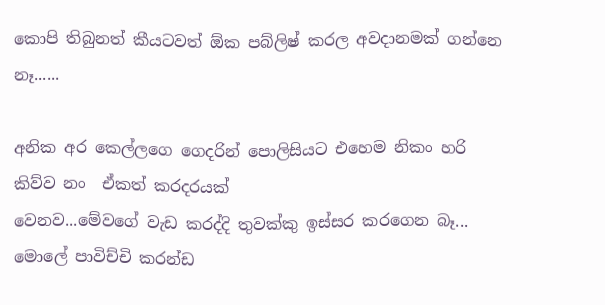කොපි තිබුනත් කීයටවත් ඕක පබ්ලිෂ් කරල අවදානමක් ගන්නෙ නෑ......

අනික අර කෙල්ලගෙ ගෙදරින් පොලිසියට එහෙම නිකං හරි කිව්ව නං  ඒකත් කරදරයක්
වෙනව...මේවගේ වැඩ කරද්දි තුවක්කු ඉස්සර කරගෙන බෑ... මොලේ පාවිච්චි කරන්ඩ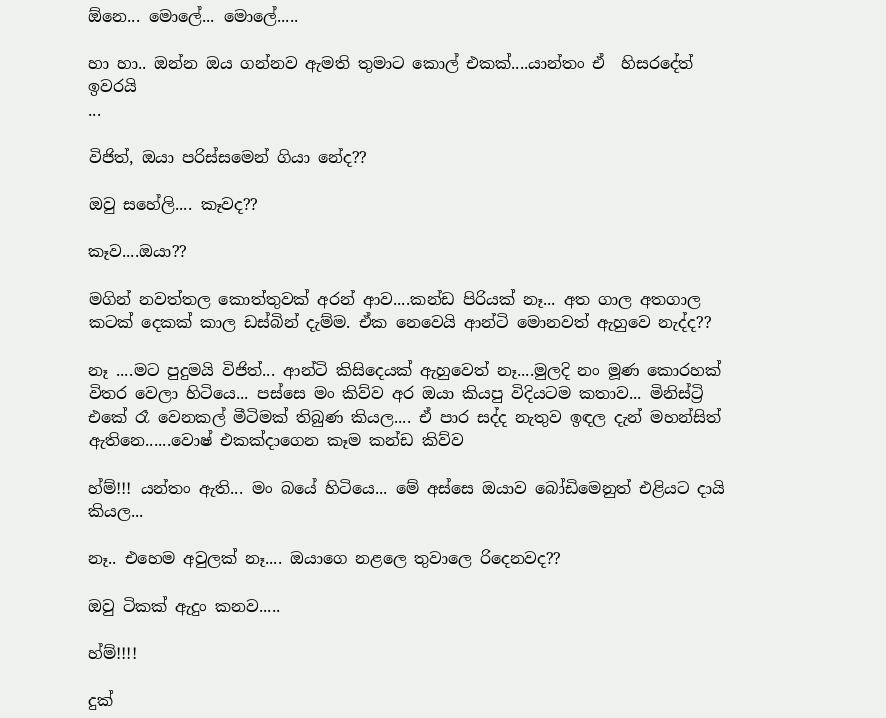ඕනෙ... මොලේ... මොලේ.....

හා හා.. ඔන්න ඔය ගන්නව ඇමති තුමාට කොල් එකක්....යාන්තං ඒ  හිසරදේත්  ඉවරයි
...

විජිත්, ඔයා පරිස්සමෙන් ගියා නේද??

ඔවු සහේලි.... කෑවද??

කෑව....ඔයා??

මගින් නවත්තල කොත්තුවක් අරන් ආව....කන්ඩ පිරියක් නෑ... අත ගාල අතගාල කටක් දෙකක් කාල ඩස්බින් දැම්ම. ඒක නෙවෙයි ආන්ටි මොනවත් ඇහුවෙ නැද්ද??

නෑ ....මට පුදුමයි විජිත්... ආන්ටි කිසිදෙයක් ඇහුවෙත් නෑ....මුලදි නං මූණ කොරහක් විතර වෙලා හිටියෙ... පස්සෙ මං කිව්ව අර ඔයා කියපු විදියටම කතාව... මිනිස්ට්‍රි එකේ රෑ වෙනකල් මීටිමක් තිබුණ කියල.... ඒ පාර සද්ද නැතුව ඉඳල දැන් මහන්සිත් ඇතිනෙ......වොෂ් එකක්දාගෙන කෑම කන්ඩ කිව්ව

හ්ම්!!! යන්තං ඇති... මං බයේ හිටියෙ... මේ අස්සෙ ඔයාව බෝඩිමෙනුත් එළියට දායි කියල...

නෑ.. එහෙම අවුලක් නෑ.... ඔයාගෙ නළලෙ තුවාලෙ රිදෙනවද??

ඔවු ටිකක් ඇදුං කනව.....

හ්ම්!!!!

දුක්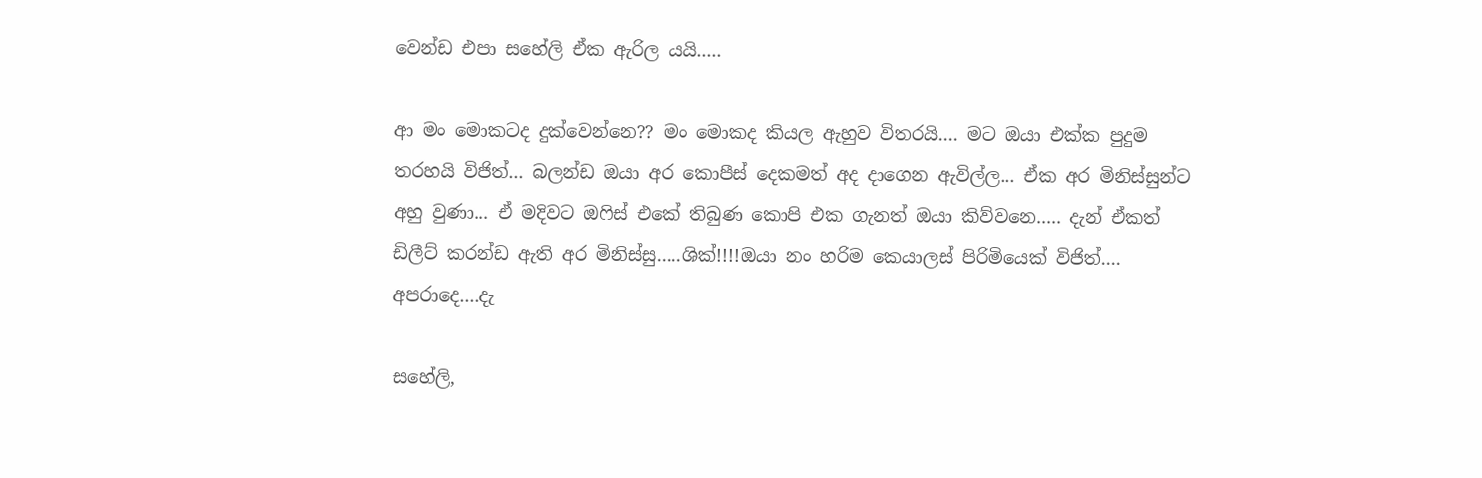වෙන්ඩ එපා සහේලි ඒක ඇරිල යයි.....

ආ මං මොකටද දුක්වෙන්නෙ?? මං මොකද කියල ඇහුව විතරයි.... මට ඔයා එක්ක පුදුම තරහයි විජිත්... බලන්ඩ ඔයා අර කොපීස් දෙකමත් අද දාගෙන ඇවිල්ල... ඒක අර මිනිස්සුන්ට අහු වුණා... ඒ මදිවට ඔෆිස් එකේ තිබුණ කොපි එක ගැනත් ඔයා කිව්වනෙ..... දැන් ඒකත් ඩිලීට් කරන්ඩ ඇති අර මිනිස්සු.....ශික්!!!!ඔයා නං හරිම කෙයාලස් පිරිමියෙක් විජිත්.... අපරාදෙ....දැ

සහේලි,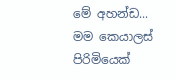මේ අහන්ඩ... මම කෙයාලස් පිරිමියෙක්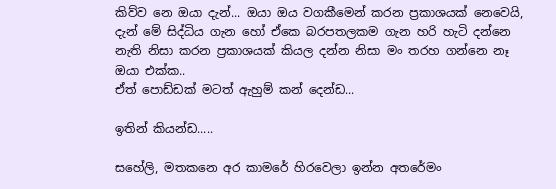කිව්ව නෙ ඔයා දැන්... ඔයා ඔය වගකීමෙන් කරන ප්‍රකාශයක් නෙවෙයි, දැන් මේ සිද්ධිය ගැන හෝ ඒකෙ බරපතලකම ගැන හරි හැටි දන්නෙ නැති නිසා කරන ප්‍රකාශයක් කියල දන්න නිසා මං තරහ ගන්නෙ නෑ ඔයා එක්ක..
ඒත් පොඩ්ඩක් මටත් ඇහුම් කන් දෙන්ඩ...

ඉතින් කියන්ඩ.....

සහේලි, මතකනෙ අර කාමරේ හිරවෙලා ඉන්න අතරේමං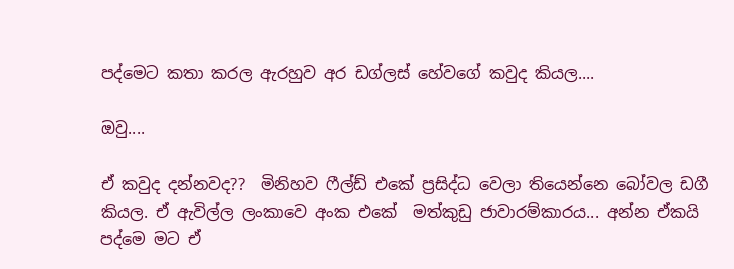පද්මෙට කතා කරල ඇරහුව අර ඩග්ලස් හේවගේ කවුද කියල....

ඔවු....

ඒ කවුද දන්නවද??  මිනිහව ෆීල්ඩ් එකේ ප්‍රසිද්ධ වෙලා තියෙන්නෙ බෝවල ඩගී කියල. ඒ ඇවිල්ල ලංකාවෙ අංක එකේ  මත්කුඩු ජාවාරම්කාරය... අන්න ඒකයි පද්මෙ මට ඒ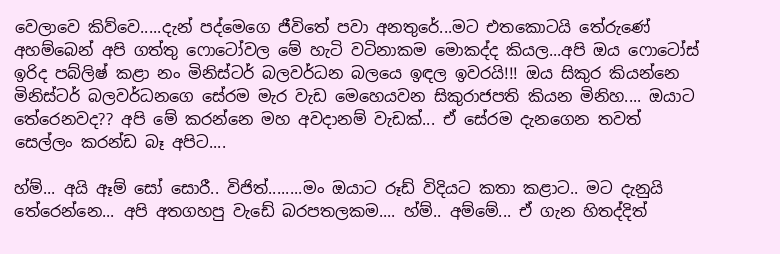වෙලාවෙ කිව්වෙ.....දැන් පද්මෙගෙ ජීවිතේ පවා අනතුරේ...මට එතකොටයි තේරුණේ අහම්බෙන් අපි ගත්තු ෆොටෝවල මේ හැටි වටිනාකම මොකද්ද කියල...අපි ඔය ෆොටෝස් ඉරිද පබ්ලිෂ් කළා නං මිනිස්ටර් බලවර්ධන බලයෙ ඉඳල ඉවරයි!!! ඔය සිකුර කියන්නෙ මිනිස්ටර් බලවර්ධනගෙ සේරම මැර වැඩ මෙහෙයවන සිකුරාජපති කියන මිනිහ.... ඔයාට තේරෙනවද?? අපි මේ කරන්නෙ මහ අවදානම් වැඩක්... ඒ සේරම දැනගෙන තවත් සෙල්ලං කරන්ඩ බෑ අපිට....

හ්ම්... අයි ඈම් සෝ සොරී.. විජිත්........මං ඔයාට රූඩ් විදියට කතා කළාට.. මට දැනුයි තේරෙන්නෙ... අපි අතගහපු වැඩේ බරපතලකම.... හ්ම්.. අම්මේ... ඒ ගැන හිතද්දිත්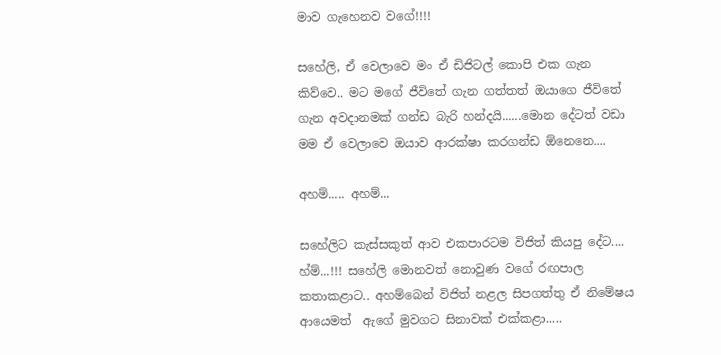මාව ගැහෙනව වගේ!!!!

සහේලි, ඒ වෙලාවෙ මං ඒ ඩිජිටල් කොපි එක ගැන කිව්වෙ.. මට මගේ ජීවිතේ ගැන ගත්තත් ඔයාගෙ ජීවිතේ ගැන අවදානමක් ගන්ඩ බැරි හන්දයි......මොන දේටත් වඩා මම ඒ වෙලාවෙ ඔයාව ආරක්ෂා කරගන්ඩ ඕනෙනෙ....

අහම්..... අහම්...

සහේලිට කැස්සකුත් ආව එකපාරටම විජිත් කියපු දේට....
හ්ම්...!!! සහේලි මොනවත් නොවුණ වගේ රඟපාල කතාකළාට.. අහම්බෙන් විජිත් නළල සිපගත්තු ඒ නිමේෂය ආයෙමත්  ඇගේ මුවගට සිනාවක් එක්කළා.....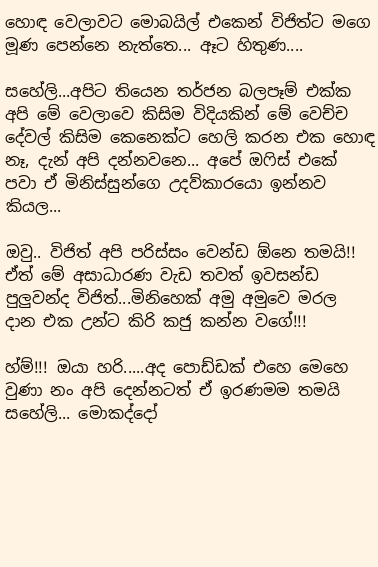හොඳ වෙලාවට මොබයිල් එකෙන් විජිත්ට මගෙ මූණ පෙන්නෙ නැත්තෙ... ඈට හිතුණ....

සහේලි...අපිට තියෙන තර්ජන බලපෑම් එක්ක  අපි මේ වෙලාවෙ කිසිම විදියකින් මේ වෙච්ච දේවල් කිසිම කෙනෙක්ට හෙලි කරන එක හොඳ නෑ, දැන් අපි දන්නවනෙ... අපේ ඔෆිස් එකේ පවා ඒ මිනිස්සුන්ගෙ උදව්කාරයො ඉන්නව කියල...

ඔවු.. විජිත් අපි පරිස්සං වෙන්ඩ ඕනෙ තමයි!! ඒත් මේ අසාධාරණ වැඩ තවත් ඉවසන්ඩ පුලුවන්ද විජිත්...මිනිහෙක් අමු අමුවෙ මරල දාන එක උන්ට කිරි කජු කන්න වගේ!!!

හ්ම්!!! ඔයා හරි.....අද පොඩ්ඩක් එහෙ මෙහෙ වුණා නං අපි දෙන්නටත් ඒ ඉරණමම තමයි සහේලි... මොකද්දෝ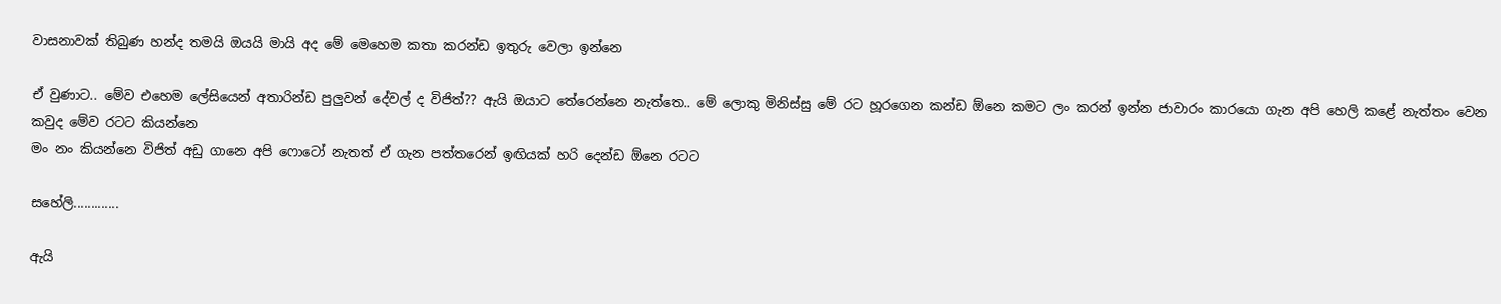වාසනාවක් තිබුණ හන්ද තමයි ඔයයි මායි අද මේ මෙහෙම කතා කරන්ඩ ඉතුරු වෙලා ඉන්නෙ

ඒ වුණාට.. මේව එහෙම ලේසියෙන් අතාරින්ඩ පුලුවන් දේවල් ද විජිත්?? ඇයි ඔයාට තේරෙන්නෙ නැත්තෙ.. මේ ලොකු මිනිස්සු මේ රට හූරගෙන කන්ඩ ඕනෙ කමට ලං කරන් ඉන්න ජාවාරං කාරයො ගැන අපි හෙලි කළේ නැත්තං වෙන කවුද මේව රටට කියන්නෙ
මං නං කියන්නෙ විජිත් අඩු ගානෙ අපි ෆොටෝ නැතත් ඒ ගැන පත්තරෙන් ඉඟියක් හරි දෙන්ඩ ඕනෙ රටට

සහේලි.............

ඇයි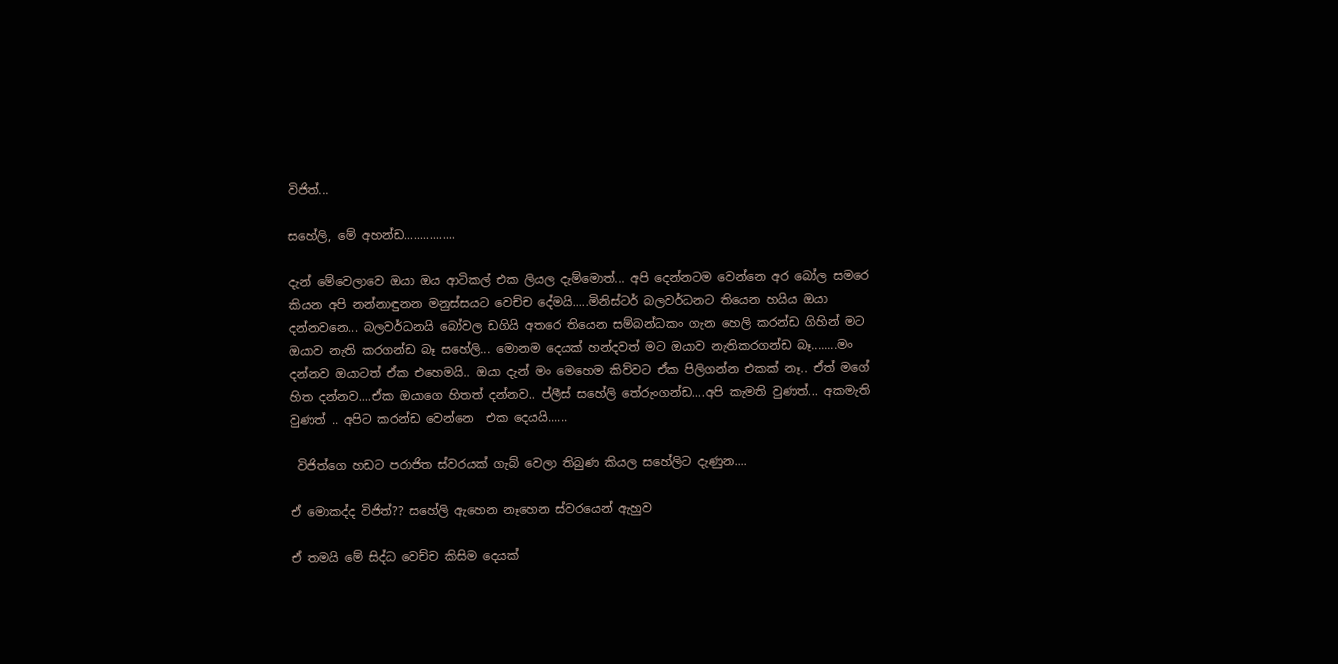විජිත්...

සහේලි, මේ අහන්ඩ................

දැන් මේවෙලාවෙ ඔයා ඔය ආටිකල් එක ලියල දැම්මොත්... අපි දෙන්නටම වෙන්නෙ අර බෝල සමරෙ කියන අපි නන්නාඳුනන මනුස්සයට වෙච්ච දේමයි.....මිනිස්ටර් බලවර්ධනට තියෙන හයිය ඔයා දන්නවනෙ... බලවර්ධනයි බෝවල ඩගියි අතරෙ තියෙන සම්බන්ධකං ගැන හෙලි කරන්ඩ ගිහින් මට ඔයාව නැති කරගන්ඩ බෑ සහේලි... මොනම දෙයක් හන්දවත් මට ඔයාව නැතිකරගන්ඩ බෑ........මං දන්නව ඔයාටත් ඒක එහෙමයි.. ඔයා දැන් මං මෙහෙම කිව්වට ඒක පිලිගන්න එකක් නෑ.. ඒත් මගේ හිත දන්නව....ඒක ඔයාගෙ හිතත් දන්නව.. ප්ලීස් සහේලි තේරුංගන්ඩ....අපි කැමති වුණත්... අකමැති වුණත් .. අපිට කරන්ඩ වෙන්නෙ  එක දෙයයි......

 විජිත්ගෙ හඩට පරාජිත ස්වරයක් ගැබ් වෙලා තිබුණ කියල සහේලිට දැණුන....

ඒ මොකද්ද විජිත්?? සහේලි ඇහෙන නෑහෙන ස්වරයෙන් ඇහුව

ඒ තමයි මේ සිද්ධ වෙච්ච කිසිම දෙයක්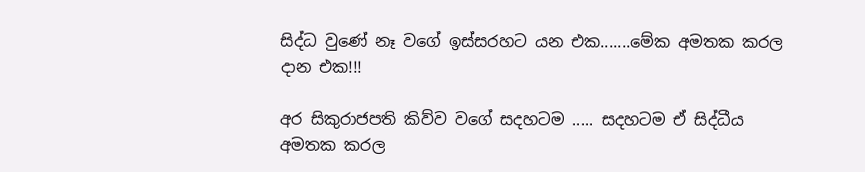සිද්ධ වුණේ නෑ වගේ ඉස්සරහට යන එක.......මේක අමතක කරල දාන එක!!!

අර සිකුරාජපති කිව්ව වගේ සදහටම ..... සදහටම ඒ සිද්ධීය අමතක කරල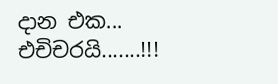දාන එක...
එචිචරයි.......!!!